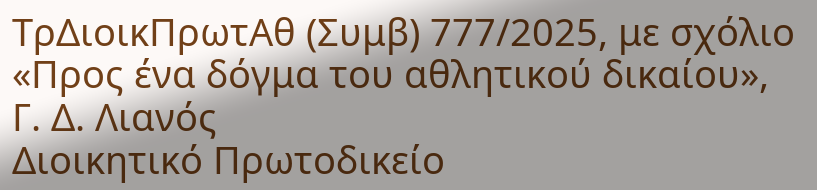ΤρΔιοικΠρωτΑθ (Συμβ) 777/2025, με σχόλιο «Προς ένα δόγμα του αθλητικού δικαίου», Γ. Δ. Λιανός
Διοικητικό Πρωτοδικείο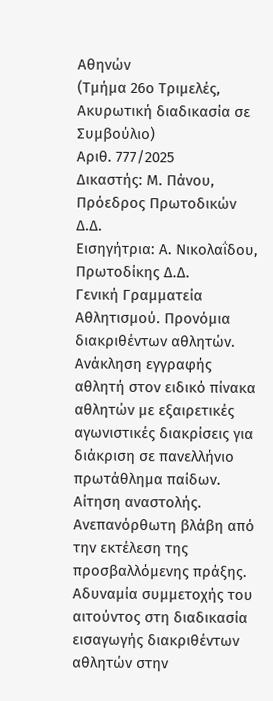Αθηνών
(Τμήμα 26ο Τριμελές,
Ακυρωτική διαδικασία σε Συμβούλιο)
Αριθ. 777/2025
Δικαστής: Μ. Πάνου, Πρόεδρος Πρωτοδικών Δ.Δ.
Εισηγήτρια: Α. Νικολαΐδου, Πρωτοδίκης Δ.Δ.
Γενική Γραμματεία Αθλητισμού. Προνόμια διακριθέντων αθλητών. Ανάκληση εγγραφής αθλητή στον ειδικό πίνακα αθλητών με εξαιρετικές αγωνιστικές διακρίσεις για διάκριση σε πανελλήνιο πρωτάθλημα παίδων. Αίτηση αναστολής. Ανεπανόρθωτη βλάβη από την εκτέλεση της προσβαλλόμενης πράξης. Αδυναμία συμμετοχής του αιτούντος στη διαδικασία εισαγωγής διακριθέντων αθλητών στην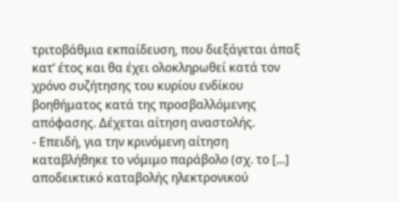τριτοβάθμια εκπαίδευση, που διεξάγεται άπαξ κατ’ έτος και θα έχει ολοκληρωθεί κατά τον χρόνο συζήτησης του κυρίου ενδίκου βοηθήματος κατά της προσβαλλόμενης απόφασης. Δέχεται αίτηση αναστολής.
- Επειδή, για την κρινόμενη αίτηση καταβλήθηκε το νόμιμο παράβολο (σχ. το [...] αποδεικτικό καταβολής ηλεκτρονικού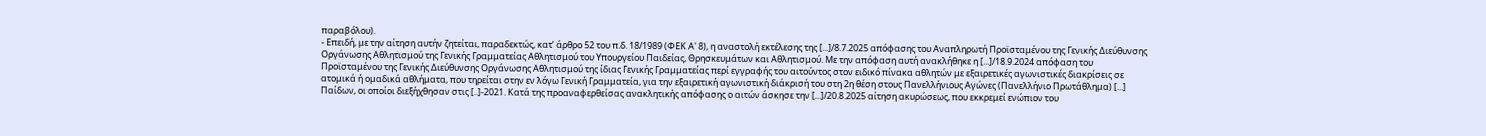παραβόλου).
- Επειδή, με την αίτηση αυτήν ζητείται, παραδεκτώς, κατ’ άρθρο 52 του π.δ. 18/1989 (ΦΕΚ Α' 8), η αναστολή εκτέλεσης της [...]/8.7.2025 απόφασης του Αναπληρωτή Προϊσταμένου της Γενικής Διεύθυνσης Οργάνωσης Αθλητισμού της Γενικής Γραμματείας Αθλητισμού του Υπουργείου Παιδείας, Θρησκευμάτων και Αθλητισμού. Με την απόφαση αυτή ανακλήθηκε η [...]/18.9.2024 απόφαση του Προϊσταμένου της Γενικής Διεύθυνσης Οργάνωσης Αθλητισμού της ίδιας Γενικής Γραμματείας περί εγγραφής του αιτούντος στον ειδικό πίνακα αθλητών με εξαιρετικές αγωνιστικές διακρίσεις σε ατομικά ή ομαδικά αθλήματα, που τηρείται στην εν λόγω Γενική Γραμματεία, για την εξαιρετική αγωνιστική διάκρισή του στη 2η θέση στους Πανελλήνιους Αγώνες (Πανελλήνιο Πρωτάθλημα) [...] Παίδων, οι οποίοι διεξήχθησαν στις [..]-2021. Κατά της προαναφερθείσας ανακλητικής απόφασης ο αιτών άσκησε την [...]/20.8.2025 αίτηση ακυρώσεως, που εκκρεμεί ενώπιον του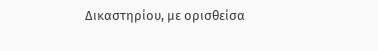Δικαστηρίου, με ορισθείσα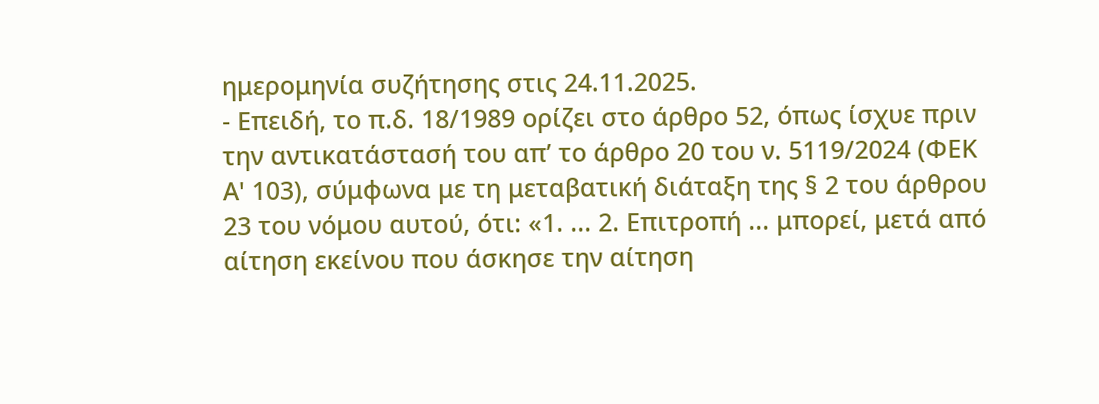ημερομηνία συζήτησης στις 24.11.2025.
- Επειδή, το π.δ. 18/1989 ορίζει στο άρθρο 52, όπως ίσχυε πριν την αντικατάστασή του απ’ το άρθρο 20 του ν. 5119/2024 (ΦΕΚ Α' 103), σύμφωνα με τη μεταβατική διάταξη της § 2 του άρθρου 23 του νόμου αυτού, ότι: «1. ... 2. Επιτροπή ... μπορεί, μετά από αίτηση εκείνου που άσκησε την αίτηση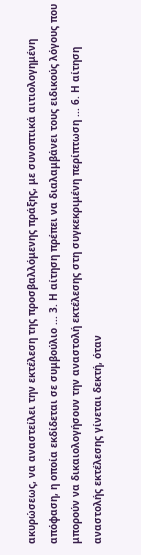ακυρώσεως, να αναστείλει την εκτέλεση της προσβαλλόμενης πράξης, με συνοπτικά αιτιολογημένη απόφαση, η οποία εκδίδεται σε συμβούλιο ... 3. Η αίτηση πρέπει να διαλαμβάνει τους ειδικούς λόγους που μπορούν να δικαιολογήσουν την αναστολή εκτέλεσης στη συγκεκριμένη περίπτωση ... 6. Η αίτηση αναστολής εκτέλεσης γίνεται δεκτή, όταν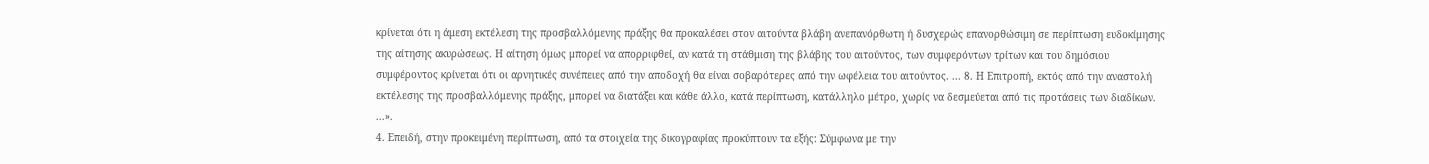κρίνεται ότι η άμεση εκτέλεση της προσβαλλόμενης πράξης θα προκαλέσει στον αιτούντα βλάβη ανεπανόρθωτη ή δυσχερώς επανορθώσιμη σε περίπτωση ευδοκίμησης της αίτησης ακυρώσεως. Η αίτηση όμως μπορεί να απορριφθεί, αν κατά τη στάθμιση της βλάβης του αιτούντος, των συμφερόντων τρίτων και του δημόσιου συμφέροντος κρίνεται ότι οι αρνητικές συνέπειες από την αποδοχή θα είναι σοβαρότερες από την ωφέλεια του αιτούντος. ... 8. Η Επιτροπή, εκτός από την αναστολή εκτέλεσης της προσβαλλόμενης πράξης, μπορεί να διατάξει και κάθε άλλο, κατά περίπτωση, κατάλληλο μέτρο, χωρίς να δεσμεύεται από τις προτάσεις των διαδίκων. ...».
4. Επειδή, στην προκειμένη περίπτωση, από τα στοιχεία της δικογραφίας προκύπτουν τα εξής: Σύμφωνα με την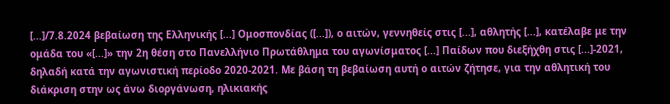[...]/7.8.2024 βεβαίωση της Ελληνικής [...] Ομοσπονδίας ([...]), ο αιτών, γεννηθείς στις [...], αθλητής [...], κατέλαβε με την ομάδα του «[...]» την 2η θέση στο Πανελλήνιο Πρωτάθλημα του αγωνίσματος [...] Παίδων που διεξήχθη στις [...]-2021, δηλαδή κατά την αγωνιστική περίοδο 2020-2021. Με βάση τη βεβαίωση αυτή ο αιτών ζήτησε, για την αθλητική του διάκριση στην ως άνω διοργάνωση, ηλικιακής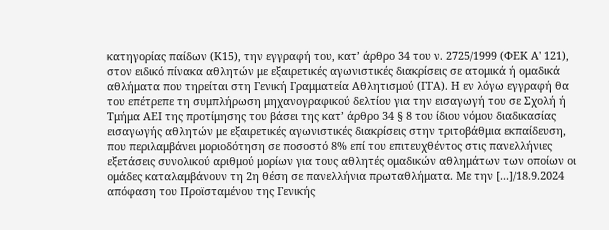κατηγορίας παίδων (Κ15), την εγγραφή του, κατ’ άρθρο 34 του ν. 2725/1999 (ΦΕΚ Α' 121), στον ειδικό πίνακα αθλητών με εξαιρετικές αγωνιστικές διακρίσεις σε ατομικά ή ομαδικά αθλήματα που τηρείται στη Γενική Γραμματεία Αθλητισμού (ΓΓΑ). Η εν λόγω εγγραφή θα του επέτρεπε τη συμπλήρωση μηχανογραφικού δελτίου για την εισαγωγή του σε Σχολή ή Τμήμα ΑΕΙ της προτίμησης του βάσει της κατ’ άρθρο 34 § 8 του ίδιου νόμου διαδικασίας εισαγωγής αθλητών με εξαιρετικές αγωνιστικές διακρίσεις στην τριτοβάθμια εκπαίδευση, που περιλαμβάνει μοριοδότηση σε ποσοστό 8% επί του επιτευχθέντος στις πανελλήνιες εξετάσεις συνολικού αριθμού μορίων για τους αθλητές ομαδικών αθλημάτων των οποίων οι ομάδες καταλαμβάνουν τη 2η θέση σε πανελλήνια πρωταθλήματα. Με την [...]/18.9.2024 απόφαση του Προϊσταμένου της Γενικής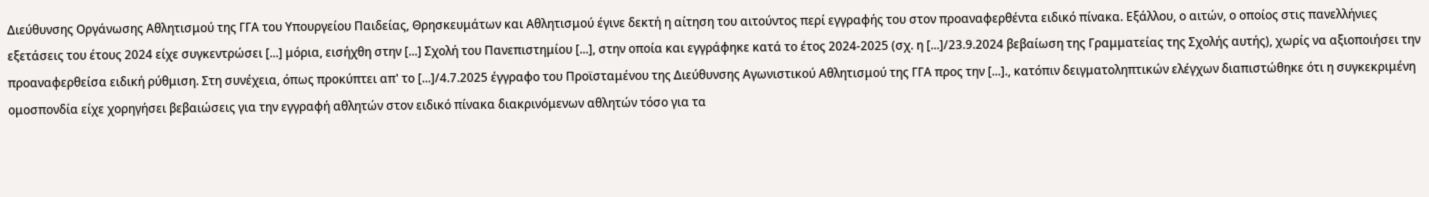Διεύθυνσης Οργάνωσης Αθλητισμού της ΓΓΑ του Υπουργείου Παιδείας, Θρησκευμάτων και Αθλητισμού έγινε δεκτή η αίτηση του αιτούντος περί εγγραφής του στον προαναφερθέντα ειδικό πίνακα. Εξάλλου, ο αιτών, ο οποίος στις πανελλήνιες εξετάσεις του έτους 2024 είχε συγκεντρώσει [...] μόρια, εισήχθη στην [...] Σχολή του Πανεπιστημίου [...], στην οποία και εγγράφηκε κατά το έτος 2024-2025 (σχ. η [...]/23.9.2024 βεβαίωση της Γραμματείας της Σχολής αυτής), χωρίς να αξιοποιήσει την προαναφερθείσα ειδική ρύθμιση. Στη συνέχεια, όπως προκύπτει απ' το [...]/4.7.2025 έγγραφο του Προϊσταμένου της Διεύθυνσης Αγωνιστικού Αθλητισμού της ΓΓΑ προς την [...]., κατόπιν δειγματοληπτικών ελέγχων διαπιστώθηκε ότι η συγκεκριμένη ομοσπονδία είχε χορηγήσει βεβαιώσεις για την εγγραφή αθλητών στον ειδικό πίνακα διακρινόμενων αθλητών τόσο για τα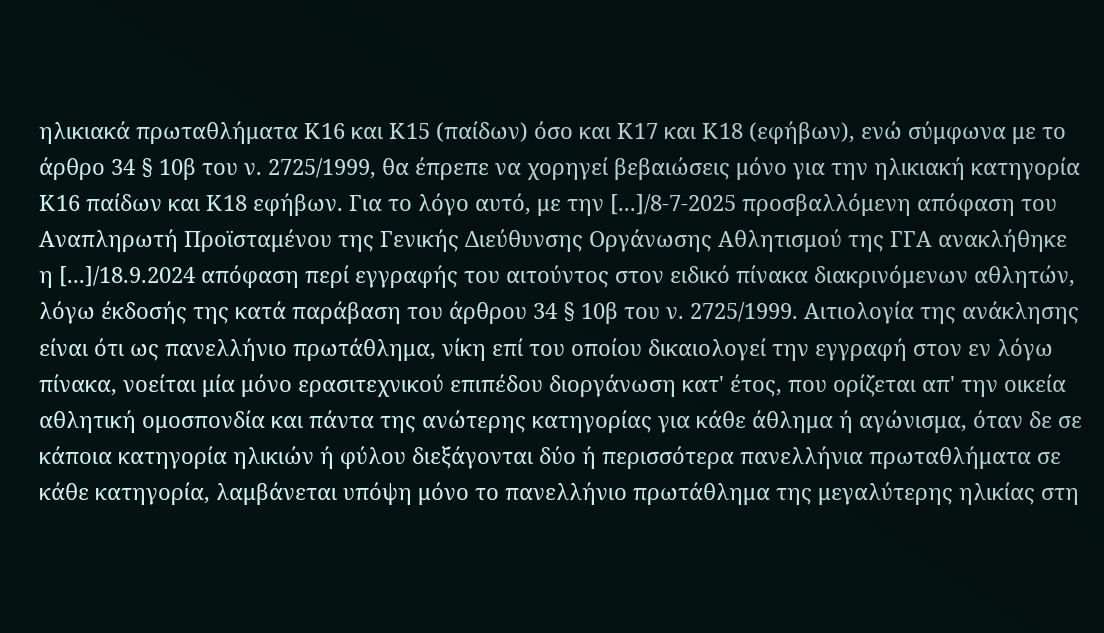ηλικιακά πρωταθλήματα Κ16 και Κ15 (παίδων) όσο και Κ17 και Κ18 (εφήβων), ενώ σύμφωνα με το άρθρο 34 § 10β του ν. 2725/1999, θα έπρεπε να χορηγεί βεβαιώσεις μόνο για την ηλικιακή κατηγορία Κ16 παίδων και Κ18 εφήβων. Για το λόγο αυτό, με την [...]/8-7-2025 προσβαλλόμενη απόφαση του Αναπληρωτή Προϊσταμένου της Γενικής Διεύθυνσης Οργάνωσης Αθλητισμού της ΓΓΑ ανακλήθηκε η [...]/18.9.2024 απόφαση περί εγγραφής του αιτούντος στον ειδικό πίνακα διακρινόμενων αθλητών, λόγω έκδοσής της κατά παράβαση του άρθρου 34 § 10β του ν. 2725/1999. Αιτιολογία της ανάκλησης είναι ότι ως πανελλήνιο πρωτάθλημα, νίκη επί του οποίου δικαιολογεί την εγγραφή στον εν λόγω πίνακα, νοείται μία μόνο ερασιτεχνικού επιπέδου διοργάνωση κατ' έτος, που ορίζεται απ' την οικεία αθλητική ομοσπονδία και πάντα της ανώτερης κατηγορίας για κάθε άθλημα ή αγώνισμα, όταν δε σε κάποια κατηγορία ηλικιών ή φύλου διεξάγονται δύο ή περισσότερα πανελλήνια πρωταθλήματα σε κάθε κατηγορία, λαμβάνεται υπόψη μόνο το πανελλήνιο πρωτάθλημα της μεγαλύτερης ηλικίας στη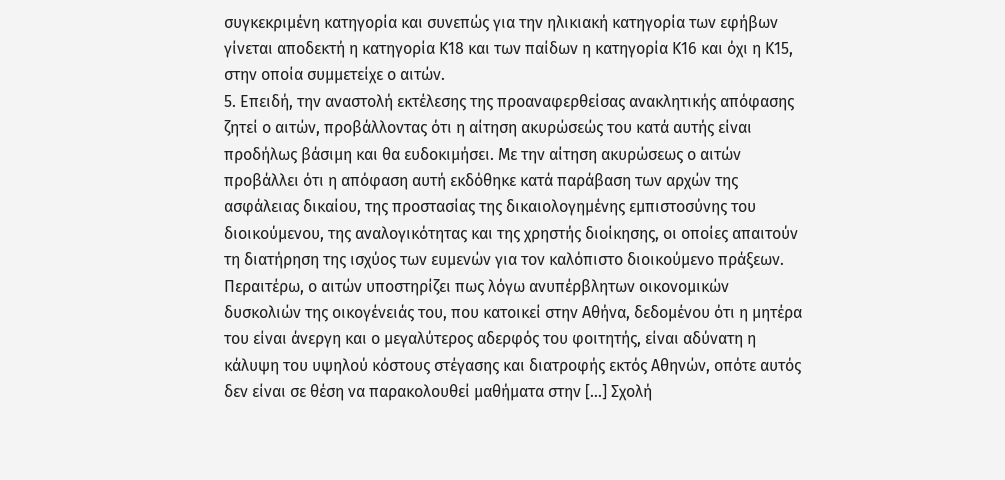συγκεκριμένη κατηγορία και συνεπώς για την ηλικιακή κατηγορία των εφήβων γίνεται αποδεκτή η κατηγορία Κ18 και των παίδων η κατηγορία Κ16 και όχι η Κ15, στην οποία συμμετείχε ο αιτών.
5. Επειδή, την αναστολή εκτέλεσης της προαναφερθείσας ανακλητικής απόφασης ζητεί ο αιτών, προβάλλοντας ότι η αίτηση ακυρώσεώς του κατά αυτής είναι προδήλως βάσιμη και θα ευδοκιμήσει. Με την αίτηση ακυρώσεως ο αιτών προβάλλει ότι η απόφαση αυτή εκδόθηκε κατά παράβαση των αρχών της ασφάλειας δικαίου, της προστασίας της δικαιολογημένης εμπιστοσύνης του διοικούμενου, της αναλογικότητας και της χρηστής διοίκησης, οι οποίες απαιτούν τη διατήρηση της ισχύος των ευμενών για τον καλόπιστο διοικούμενο πράξεων. Περαιτέρω, ο αιτών υποστηρίζει πως λόγω ανυπέρβλητων οικονομικών δυσκολιών της οικογένειάς του, που κατοικεί στην Αθήνα, δεδομένου ότι η μητέρα του είναι άνεργη και ο μεγαλύτερος αδερφός του φοιτητής, είναι αδύνατη η κάλυψη του υψηλού κόστους στέγασης και διατροφής εκτός Αθηνών, οπότε αυτός δεν είναι σε θέση να παρακολουθεί μαθήματα στην [...] Σχολή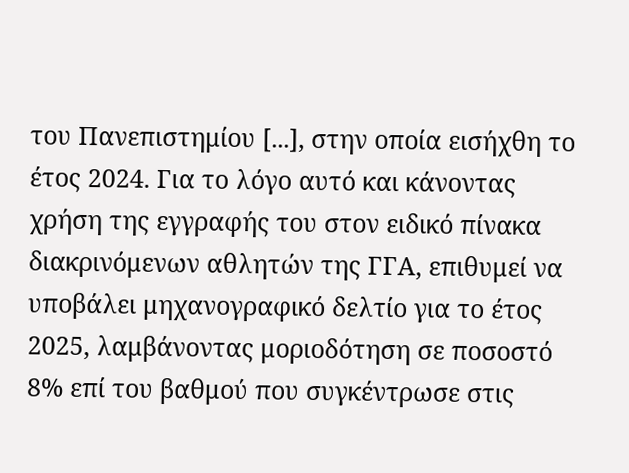του Πανεπιστημίου [...], στην οποία εισήχθη το έτος 2024. Για το λόγο αυτό και κάνοντας χρήση της εγγραφής του στον ειδικό πίνακα διακρινόμενων αθλητών της ΓΓΑ, επιθυμεί να υποβάλει μηχανογραφικό δελτίο για το έτος 2025, λαμβάνοντας μοριοδότηση σε ποσοστό 8% επί του βαθμού που συγκέντρωσε στις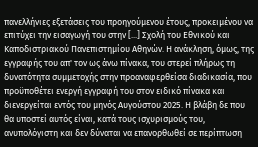πανελλήνιες εξετάσεις του προηγούμενου έτους, προκειμένου να επιτύχει την εισαγωγή του στην [...] Σχολή του Εθνικού και Καποδιστριακού Πανεπιστημίου Αθηνών. Η ανάκληση, όμως, της εγγραφής του απ' τον ως άνω πίνακα, του στερεί πλήρως τη δυνατότητα συμμετοχής στην προαναφερθείσα διαδικασία, που προϋποθέτει ενεργή εγγραφή του στον ειδικό πίνακα και διενεργείται εντός του μηνός Αυγούστου 2025. Η βλάβη δε που θα υποστεί αυτός είναι, κατά τους ισχυρισμούς του, ανυπολόγιστη και δεν δύναται να επανορθωθεί σε περίπτωση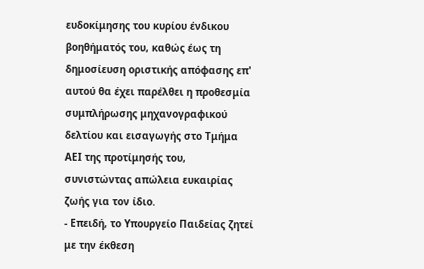ευδοκίμησης του κυρίου ένδικου βοηθήματός του, καθώς έως τη δημοσίευση οριστικής απόφασης επ' αυτού θα έχει παρέλθει η προθεσμία συμπλήρωσης μηχανογραφικού δελτίου και εισαγωγής στο Τμήμα ΑΕΙ της προτίμησής του, συνιστώντας απώλεια ευκαιρίας ζωής για τον ίδιο.
- Επειδή, το Υπουργείο Παιδείας ζητεί με την έκθεση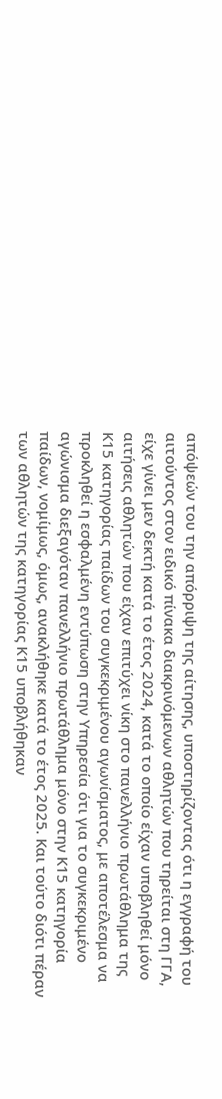απόψεών του την απόρριψη της αίτησης, υποστηρίζοντας ότι η εγγραφή του αιτούντος στον ειδικό πίνακα διακρινόμενων αθλητών που τηρείται στη ΓΓΑ, είχε γίνει μεν δεκτή κατά το έτος 2024, κατά το οποίο είχαν υποβληθεί μόνο αιτήσεις αθλητών που είχαν επιτύχει νίκη στο πανελλήνιο πρωτάθλημα της Κ15 κατηγορίας παίδων του συγκεκριμένου αγωνίσματος, με αποτέλεσμα να προκληθεί η εσφαλμένη εντύπωση στην Υπηρεσία ότι για το συγκεκριμένο αγώνισμα διεξαγόταν πανελλήνιο πρωτάθλημα μόνο στην Κ15 κατηγορία παίδων, νομίμως, όμως, ανακλήθηκε κατά το έτος 2025. Και τούτο διότι πέραν των αθλητών της κατηγορίας Κ15 υποβλήθηκαν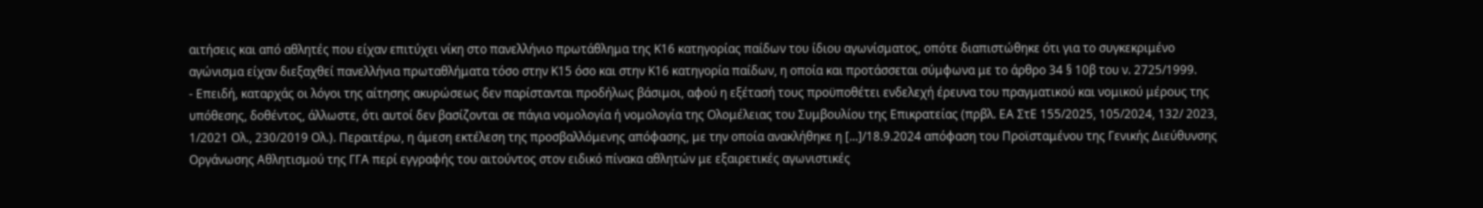αιτήσεις και από αθλητές που είχαν επιτύχει νίκη στο πανελλήνιο πρωτάθλημα της Κ16 κατηγορίας παίδων του ίδιου αγωνίσματος, οπότε διαπιστώθηκε ότι για το συγκεκριμένο αγώνισμα είχαν διεξαχθεί πανελλήνια πρωταθλήματα τόσο στην Κ15 όσο και στην Κ16 κατηγορία παίδων, η οποία και προτάσσεται σύμφωνα με το άρθρο 34 § 10β του ν. 2725/1999.
- Επειδή, καταρχάς οι λόγοι της αίτησης ακυρώσεως δεν παρίστανται προδήλως βάσιμοι, αφού η εξέτασή τους προϋποθέτει ενδελεχή έρευνα του πραγματικού και νομικού μέρους της υπόθεσης, δοθέντος, άλλωστε, ότι αυτοί δεν βασίζονται σε πάγια νομολογία ή νομολογία της Ολομέλειας του Συμβουλίου της Επικρατείας (πρβλ. ΕΑ ΣτΕ 155/2025, 105/2024, 132/ 2023, 1/2021 Ολ., 230/2019 Ολ.). Περαιτέρω, η άμεση εκτέλεση της προσβαλλόμενης απόφασης, με την οποία ανακλήθηκε η [...]/18.9.2024 απόφαση του Προϊσταμένου της Γενικής Διεύθυνσης Οργάνωσης Αθλητισμού της ΓΓΑ περί εγγραφής του αιτούντος στον ειδικό πίνακα αθλητών με εξαιρετικές αγωνιστικές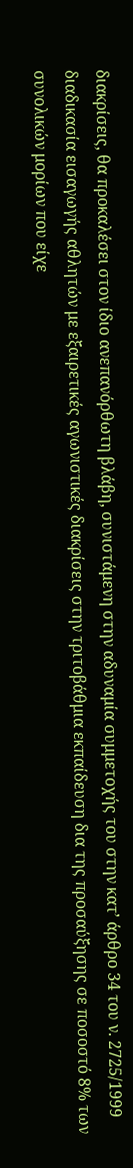διακρίσεις, θα προκαλέσει στον ίδιο ανεπανόρθωτη βλάβη, συνιστάμενη στην αδυναμία συμμετοχής του στην κατ’ άρθρο 34 του ν. 2725/1999 διαδικασία εισαγωγής αθλητών με εξαιρετικές αγωνιστικές διακρίσεις στην τριτοβάθμια εκπαίδευση δια της προσαύξησης σε ποσοστό 8% των συνολικών μορίων που είχε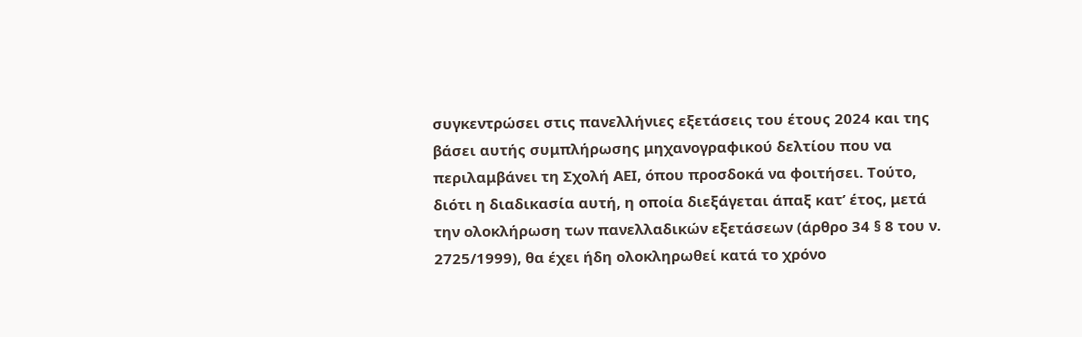συγκεντρώσει στις πανελλήνιες εξετάσεις του έτους 2024 και της βάσει αυτής συμπλήρωσης μηχανογραφικού δελτίου που να περιλαμβάνει τη Σχολή ΑΕΙ, όπου προσδοκά να φοιτήσει. Τούτο, διότι η διαδικασία αυτή, η οποία διεξάγεται άπαξ κατ’ έτος, μετά την ολοκλήρωση των πανελλαδικών εξετάσεων (άρθρο 34 § 8 του ν. 2725/1999), θα έχει ήδη ολοκληρωθεί κατά το χρόνο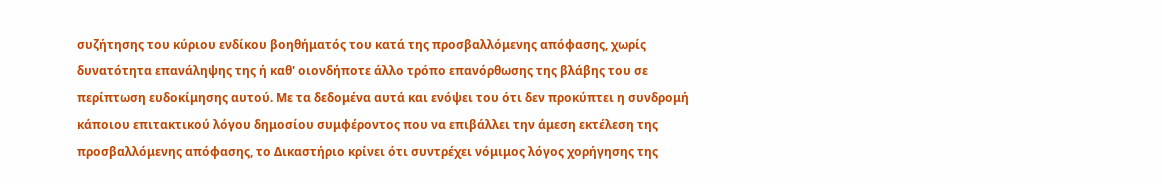συζήτησης του κύριου ενδίκου βοηθήματός του κατά της προσβαλλόμενης απόφασης, χωρίς δυνατότητα επανάληψης της ή καθ' οιονδήποτε άλλο τρόπο επανόρθωσης της βλάβης του σε περίπτωση ευδοκίμησης αυτού. Με τα δεδομένα αυτά και ενόψει του ότι δεν προκύπτει η συνδρομή κάποιου επιτακτικού λόγου δημοσίου συμφέροντος που να επιβάλλει την άμεση εκτέλεση της προσβαλλόμενης απόφασης, το Δικαστήριο κρίνει ότι συντρέχει νόμιμος λόγος χορήγησης της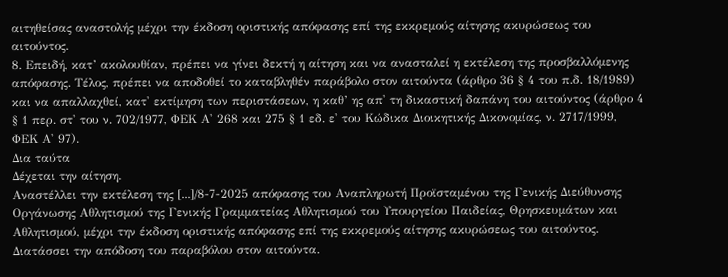αιτηθείσας αναστολής μέχρι την έκδοση οριστικής απόφασης επί της εκκρεμούς αίτησης ακυρώσεως του αιτούντος.
8. Επειδή, κατ’ ακολουθίαν, πρέπει να γίνει δεκτή η αίτηση και να ανασταλεί η εκτέλεση της προσβαλλόμενης απόφασης. Τέλος, πρέπει να αποδοθεί το καταβληθέν παράβολο στον αιτούντα (άρθρο 36 § 4 του π.δ. 18/1989) και να απαλλαχθεί, κατ' εκτίμηση των περιστάσεων, η καθ’ ης απ' τη δικαστική δαπάνη του αιτούντος (άρθρο 4 § 1 περ. στ' του ν. 702/1977, ΦΕΚ Α' 268 και 275 § 1 εδ. ε' του Κώδικα Διοικητικής Δικονομίας, ν. 2717/1999, ΦΕΚ Α' 97).
Δια ταύτα
Δέχεται την αίτηση.
Αναστέλλει την εκτέλεση της [...]/8-7-2025 απόφασης του Αναπληρωτή Προϊσταμένου της Γενικής Διεύθυνσης Οργάνωσης Αθλητισμού της Γενικής Γραμματείας Αθλητισμού του Υπουργείου Παιδείας, Θρησκευμάτων και Αθλητισμού, μέχρι την έκδοση οριστικής απόφασης επί της εκκρεμούς αίτησης ακυρώσεως του αιτούντος.
Διατάσσει την απόδοση του παραβόλου στον αιτούντα.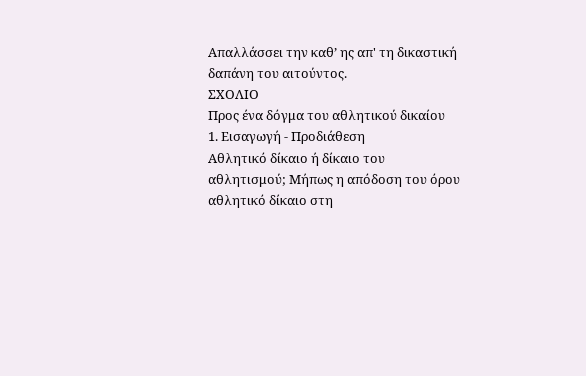Απαλλάσσει την καθ’ ης απ' τη δικαστική δαπάνη του αιτούντος.
ΣΧΟΛΙΟ
Προς ένα δόγμα του αθλητικού δικαίου
1. Εισαγωγή - Προδιάθεση
Αθλητικό δίκαιο ή δίκαιο του αθλητισμού; Μήπως η απόδοση του όρου αθλητικό δίκαιο στη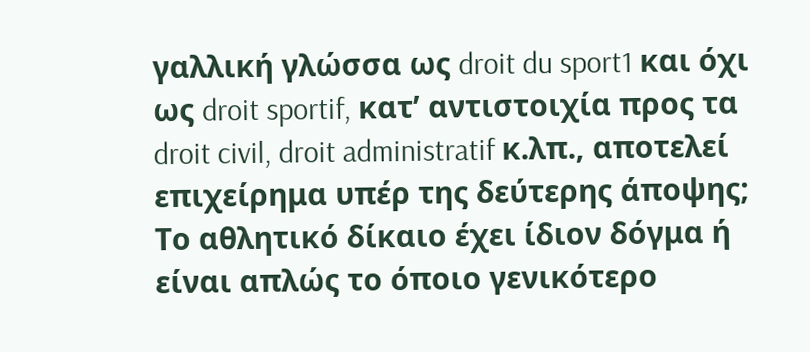γαλλική γλώσσα ως droit du sport1 και όχι ως droit sportif, κατ’ αντιστοιχία προς τα droit civil, droit administratif κ.λπ., αποτελεί επιχείρημα υπέρ της δεύτερης άποψης; Το αθλητικό δίκαιο έχει ίδιον δόγμα ή είναι απλώς το όποιο γενικότερο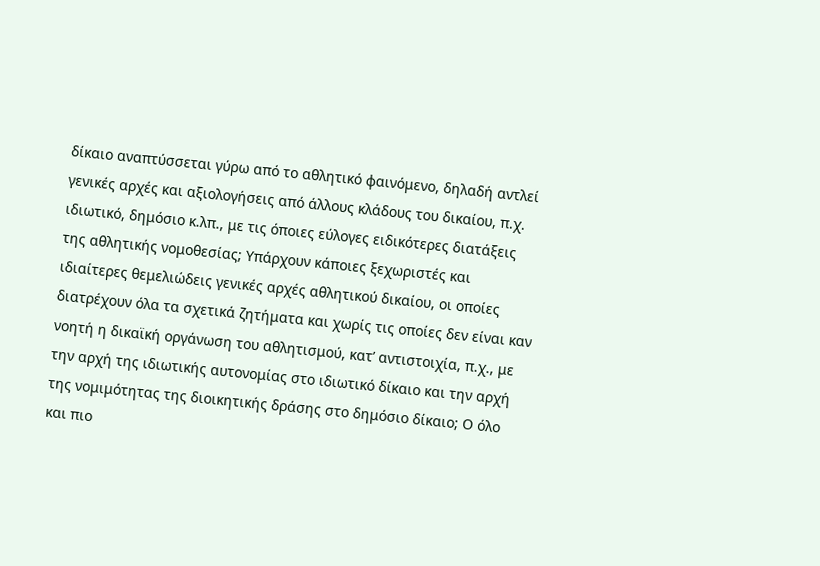δίκαιο αναπτύσσεται γύρω από το αθλητικό φαινόμενο, δηλαδή αντλεί γενικές αρχές και αξιολογήσεις από άλλους κλάδους του δικαίου, π.χ. ιδιωτικό, δημόσιο κ.λπ., με τις όποιες εύλογες ειδικότερες διατάξεις της αθλητικής νομοθεσίας; Υπάρχουν κάποιες ξεχωριστές και ιδιαίτερες θεμελιώδεις γενικές αρχές αθλητικού δικαίου, οι οποίες διατρέχουν όλα τα σχετικά ζητήματα και χωρίς τις οποίες δεν είναι καν νοητή η δικαϊκή οργάνωση του αθλητισμού, κατ’ αντιστοιχία, π.χ., με την αρχή της ιδιωτικής αυτονομίας στο ιδιωτικό δίκαιο και την αρχή της νομιμότητας της διοικητικής δράσης στο δημόσιο δίκαιο; Ο όλο και πιο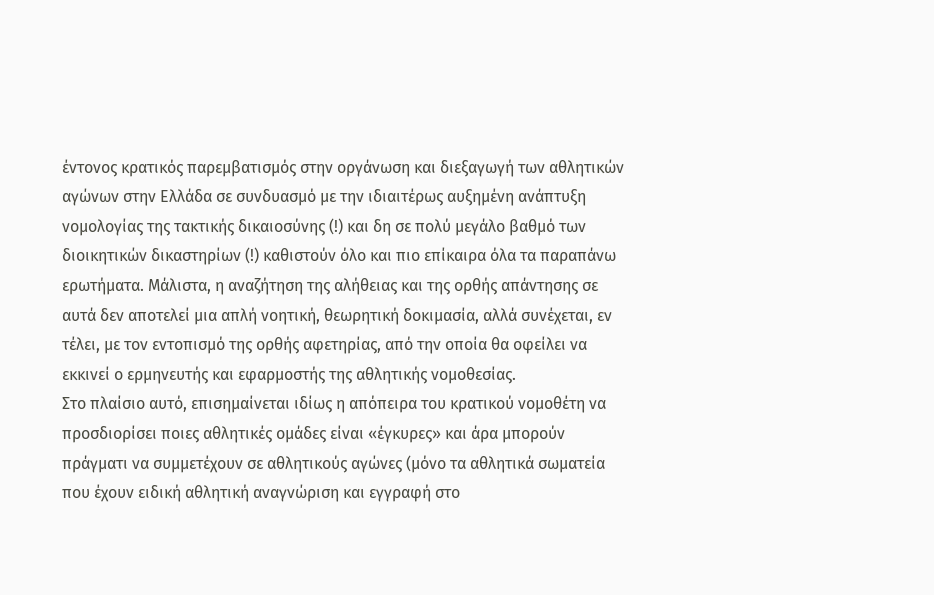έντονος κρατικός παρεμβατισμός στην οργάνωση και διεξαγωγή των αθλητικών αγώνων στην Ελλάδα σε συνδυασμό με την ιδιαιτέρως αυξημένη ανάπτυξη νομολογίας της τακτικής δικαιοσύνης (!) και δη σε πολύ μεγάλο βαθμό των διοικητικών δικαστηρίων (!) καθιστούν όλο και πιο επίκαιρα όλα τα παραπάνω ερωτήματα. Μάλιστα, η αναζήτηση της αλήθειας και της ορθής απάντησης σε αυτά δεν αποτελεί μια απλή νοητική, θεωρητική δοκιμασία, αλλά συνέχεται, εν τέλει, με τον εντοπισμό της ορθής αφετηρίας, από την οποία θα οφείλει να εκκινεί ο ερμηνευτής και εφαρμοστής της αθλητικής νομοθεσίας.
Στο πλαίσιο αυτό, επισημαίνεται ιδίως η απόπειρα του κρατικού νομοθέτη να προσδιορίσει ποιες αθλητικές ομάδες είναι «έγκυρες» και άρα μπορούν πράγματι να συμμετέχουν σε αθλητικούς αγώνες (μόνο τα αθλητικά σωματεία που έχουν ειδική αθλητική αναγνώριση και εγγραφή στο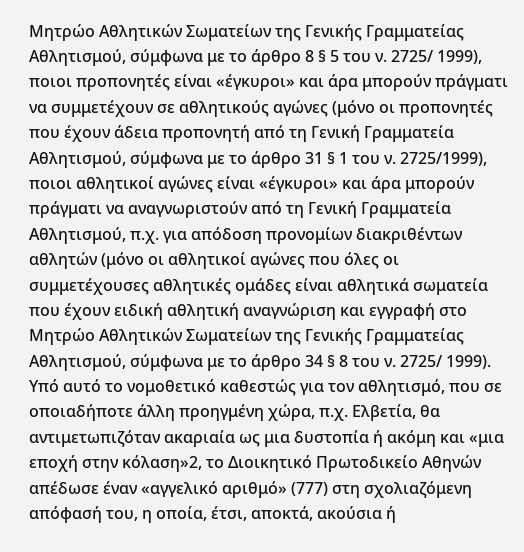Μητρώο Αθλητικών Σωματείων της Γενικής Γραμματείας Αθλητισμού, σύμφωνα με το άρθρο 8 § 5 του ν. 2725/ 1999), ποιοι προπονητές είναι «έγκυροι» και άρα μπορούν πράγματι να συμμετέχουν σε αθλητικούς αγώνες (μόνο οι προπονητές που έχουν άδεια προπονητή από τη Γενική Γραμματεία Αθλητισμού, σύμφωνα με το άρθρο 31 § 1 του ν. 2725/1999), ποιοι αθλητικοί αγώνες είναι «έγκυροι» και άρα μπορούν πράγματι να αναγνωριστούν από τη Γενική Γραμματεία Αθλητισμού, π.χ. για απόδοση προνομίων διακριθέντων αθλητών (μόνο οι αθλητικοί αγώνες που όλες οι συμμετέχουσες αθλητικές ομάδες είναι αθλητικά σωματεία που έχουν ειδική αθλητική αναγνώριση και εγγραφή στο Μητρώο Αθλητικών Σωματείων της Γενικής Γραμματείας Αθλητισμού, σύμφωνα με το άρθρο 34 § 8 του ν. 2725/ 1999). Υπό αυτό το νομοθετικό καθεστώς για τον αθλητισμό, που σε οποιαδήποτε άλλη προηγμένη χώρα, π.χ. Ελβετία, θα αντιμετωπιζόταν ακαριαία ως μια δυστοπία ή ακόμη και «μια εποχή στην κόλαση»2, το Διοικητικό Πρωτοδικείο Αθηνών απέδωσε έναν «αγγελικό αριθμό» (777) στη σχολιαζόμενη απόφασή του, η οποία, έτσι, αποκτά, ακούσια ή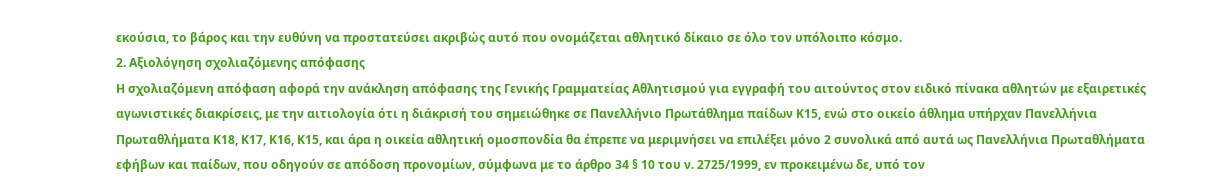εκούσια, το βάρος και την ευθύνη να προστατεύσει ακριβώς αυτό που ονομάζεται αθλητικό δίκαιο σε όλο τον υπόλοιπο κόσμο.
2. Αξιολόγηση σχολιαζόμενης απόφασης
Η σχολιαζόμενη απόφαση αφορά την ανάκληση απόφασης της Γενικής Γραμματείας Αθλητισμού για εγγραφή του αιτούντος στον ειδικό πίνακα αθλητών με εξαιρετικές αγωνιστικές διακρίσεις, με την αιτιολογία ότι η διάκρισή του σημειώθηκε σε Πανελλήνιο Πρωτάθλημα παίδων Κ15, ενώ στο οικείο άθλημα υπήρχαν Πανελλήνια Πρωταθλήματα Κ18, Κ17, Κ16, Κ15, και άρα η οικεία αθλητική ομοσπονδία θα έπρεπε να μεριμνήσει να επιλέξει μόνο 2 συνολικά από αυτά ως Πανελλήνια Πρωταθλήματα εφήβων και παίδων, που οδηγούν σε απόδοση προνομίων, σύμφωνα με το άρθρο 34 § 10 του ν. 2725/1999, εν προκειμένω δε, υπό τον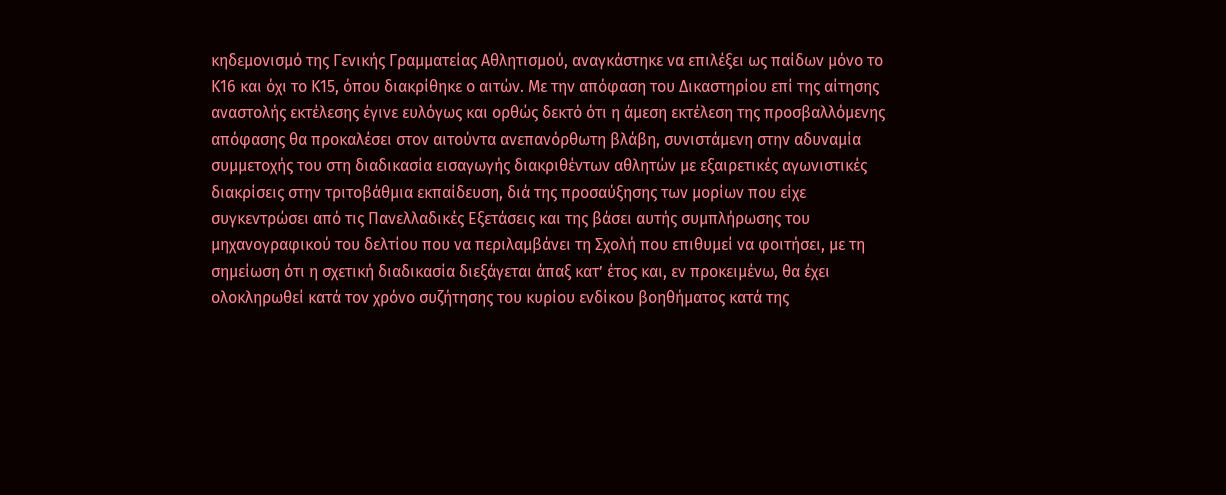κηδεμονισμό της Γενικής Γραμματείας Αθλητισμού, αναγκάστηκε να επιλέξει ως παίδων μόνο το Κ16 και όχι το Κ15, όπου διακρίθηκε ο αιτών. Με την απόφαση του Δικαστηρίου επί της αίτησης αναστολής εκτέλεσης έγινε ευλόγως και ορθώς δεκτό ότι η άμεση εκτέλεση της προσβαλλόμενης απόφασης θα προκαλέσει στον αιτούντα ανεπανόρθωτη βλάβη, συνιστάμενη στην αδυναμία συμμετοχής του στη διαδικασία εισαγωγής διακριθέντων αθλητών με εξαιρετικές αγωνιστικές διακρίσεις στην τριτοβάθμια εκπαίδευση, διά της προσαύξησης των μορίων που είχε συγκεντρώσει από τις Πανελλαδικές Εξετάσεις και της βάσει αυτής συμπλήρωσης του μηχανογραφικού του δελτίου που να περιλαμβάνει τη Σχολή που επιθυμεί να φοιτήσει, με τη σημείωση ότι η σχετική διαδικασία διεξάγεται άπαξ κατ’ έτος και, εν προκειμένω, θα έχει ολοκληρωθεί κατά τον χρόνο συζήτησης του κυρίου ενδίκου βοηθήματος κατά της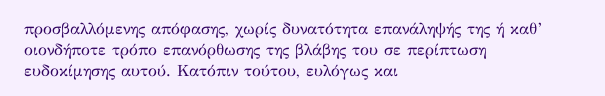προσβαλλόμενης απόφασης, χωρίς δυνατότητα επανάληψής της ή καθ’ οιονδήποτε τρόπο επανόρθωσης της βλάβης του σε περίπτωση ευδοκίμησης αυτού. Κατόπιν τούτου, ευλόγως και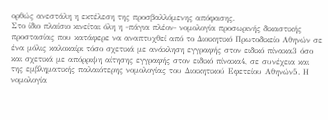ορθώς ανεστάλη η εκτέλεση της προσβαλλόμενης απόφασης.
Στο ίδιο πλαίσιο κινείται όλη η -πάγια πλέον- νομολογία προσωρινής δικαστικής προστασίας που κατάφερε να αναπτυχθεί από το Διοικητικό Πρωτοδικείο Αθηνών σε ένα μόλις καλοκαίρι τόσο σχετικά με ανάκληση εγγραφής στον ειδικό πίνακα3 όσο και σχετικά με απόρριψη αίτησης εγγραφής στον ειδικό πίνακα4, σε συνέχεια και της εμβληματικής παλαιότερης νομολογίας του Διοικητικού Εφετείου Αθηνών5. Η νομολογία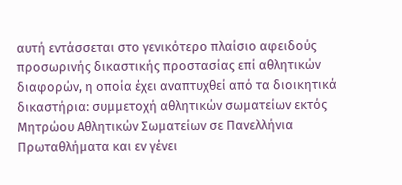αυτή εντάσσεται στο γενικότερο πλαίσιο αφειδούς προσωρινής δικαστικής προστασίας επί αθλητικών διαφορών, η οποία έχει αναπτυχθεί από τα διοικητικά δικαστήρια: συμμετοχή αθλητικών σωματείων εκτός Μητρώου Αθλητικών Σωματείων σε Πανελλήνια Πρωταθλήματα και εν γένει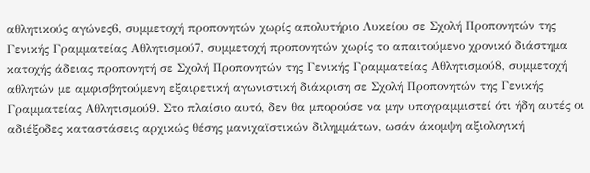αθλητικούς αγώνες6, συμμετοχή προπονητών χωρίς απολυτήριο Λυκείου σε Σχολή Προπονητών της Γενικής Γραμματείας Αθλητισμού7, συμμετοχή προπονητών χωρίς το απαιτούμενο χρονικό διάστημα κατοχής άδειας προπονητή σε Σχολή Προπονητών της Γενικής Γραμματείας Αθλητισμού8, συμμετοχή αθλητών με αμφισβητούμενη εξαιρετική αγωνιστική διάκριση σε Σχολή Προπονητών της Γενικής Γραμματείας Αθλητισμού9. Στο πλαίσιο αυτό, δεν θα μπορούσε να μην υπογραμμιστεί ότι ήδη αυτές οι αδιέξοδες καταστάσεις αρχικώς θέσης μανιχαϊστικών διλημμάτων, ωσάν άκομψη αξιολογική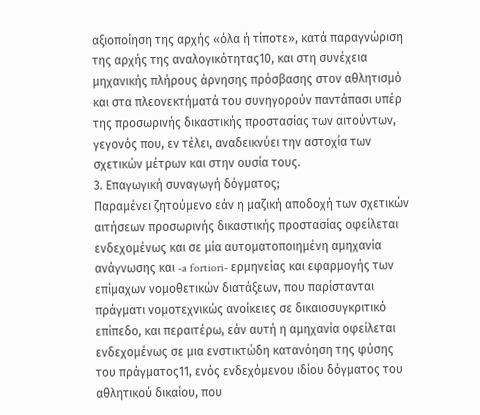αξιοποίηση της αρχής «όλα ή τίποτε», κατά παραγνώριση της αρχής της αναλογικότητας10, και στη συνέχεια μηχανικής πλήρους άρνησης πρόσβασης στον αθλητισμό και στα πλεονεκτήματά του συνηγορούν παντάπασι υπέρ της προσωρινής δικαστικής προστασίας των αιτούντων, γεγονός που, εν τέλει, αναδεικνύει την αστοχία των σχετικών μέτρων και στην ουσία τους.
3. Επαγωγική συναγωγή δόγματος;
Παραμένει ζητούμενο εάν η μαζική αποδοχή των σχετικών αιτήσεων προσωρινής δικαστικής προστασίας οφείλεται ενδεχομένως και σε μία αυτοματοποιημένη αμηχανία ανάγνωσης και -a fortiori- ερμηνείας και εφαρμογής των επίμαχων νομοθετικών διατάξεων, που παρίστανται πράγματι νομοτεχνικώς ανοίκειες σε δικαιοσυγκριτικό επίπεδο, και περαιτέρω, εάν αυτή η αμηχανία οφείλεται ενδεχομένως σε μια ενστικτώδη κατανόηση της φύσης του πράγματος11, ενός ενδεχόμενου ιδίου δόγματος του αθλητικού δικαίου, που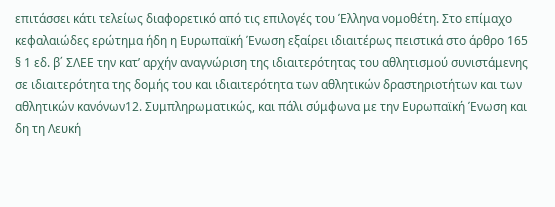επιτάσσει κάτι τελείως διαφορετικό από τις επιλογές του Έλληνα νομοθέτη. Στο επίμαχο κεφαλαιώδες ερώτημα ήδη η Ευρωπαϊκή Ένωση εξαίρει ιδιαιτέρως πειστικά στο άρθρο 165 § 1 εδ. β΄ ΣΛΕΕ την κατ’ αρχήν αναγνώριση της ιδιαιτερότητας του αθλητισμού συνιστάμενης σε ιδιαιτερότητα της δομής του και ιδιαιτερότητα των αθλητικών δραστηριοτήτων και των αθλητικών κανόνων12. Συμπληρωματικώς, και πάλι σύμφωνα με την Ευρωπαϊκή Ένωση και δη τη Λευκή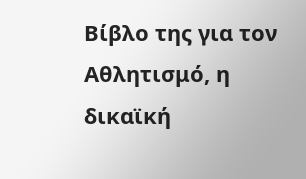Βίβλο της για τον Αθλητισμό, η δικαϊκή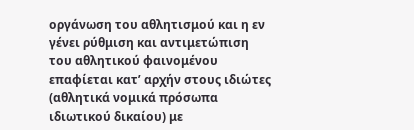οργάνωση του αθλητισμού και η εν γένει ρύθμιση και αντιμετώπιση του αθλητικού φαινομένου επαφίεται κατ’ αρχήν στους ιδιώτες (αθλητικά νομικά πρόσωπα ιδιωτικού δικαίου) με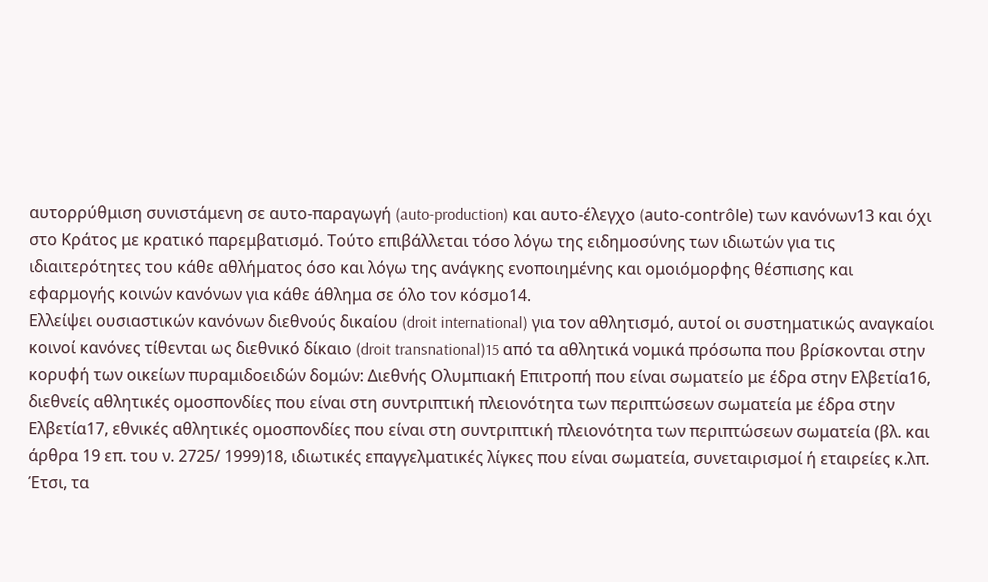αυτορρύθμιση συνιστάμενη σε αυτο-παραγωγή (auto-production) και αυτο-έλεγχο (auto-contrôle) των κανόνων13 και όχι στο Κράτος με κρατικό παρεμβατισμό. Τούτο επιβάλλεται τόσο λόγω της ειδημοσύνης των ιδιωτών για τις ιδιαιτερότητες του κάθε αθλήματος όσο και λόγω της ανάγκης ενοποιημένης και ομοιόμορφης θέσπισης και εφαρμογής κοινών κανόνων για κάθε άθλημα σε όλο τον κόσμο14.
Ελλείψει ουσιαστικών κανόνων διεθνούς δικαίου (droit international) για τον αθλητισμό, αυτοί οι συστηματικώς αναγκαίοι κοινοί κανόνες τίθενται ως διεθνικό δίκαιο (droit transnational)15 από τα αθλητικά νομικά πρόσωπα που βρίσκονται στην κορυφή των οικείων πυραμιδοειδών δομών: Διεθνής Ολυμπιακή Επιτροπή που είναι σωματείο με έδρα στην Ελβετία16, διεθνείς αθλητικές ομοσπονδίες που είναι στη συντριπτική πλειονότητα των περιπτώσεων σωματεία με έδρα στην Ελβετία17, εθνικές αθλητικές ομοσπονδίες που είναι στη συντριπτική πλειονότητα των περιπτώσεων σωματεία (βλ. και άρθρα 19 επ. του ν. 2725/ 1999)18, ιδιωτικές επαγγελματικές λίγκες που είναι σωματεία, συνεταιρισμοί ή εταιρείες κ.λπ. Έτσι, τα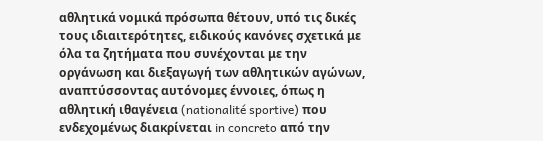αθλητικά νομικά πρόσωπα θέτουν, υπό τις δικές τους ιδιαιτερότητες, ειδικούς κανόνες σχετικά με όλα τα ζητήματα που συνέχονται με την οργάνωση και διεξαγωγή των αθλητικών αγώνων, αναπτύσσοντας αυτόνομες έννοιες, όπως η αθλητική ιθαγένεια (nationalité sportive) που ενδεχομένως διακρίνεται in concreto από την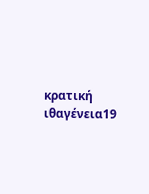κρατική ιθαγένεια19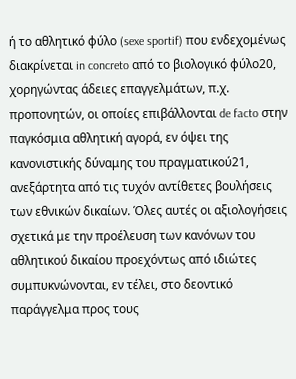ή το αθλητικό φύλο (sexe sportif) που ενδεχομένως διακρίνεται in concreto από το βιολογικό φύλο20, χορηγώντας άδειες επαγγελμάτων, π.χ. προπονητών, οι οποίες επιβάλλονται de facto στην παγκόσμια αθλητική αγορά, εν όψει της κανονιστικής δύναμης του πραγματικού21, ανεξάρτητα από τις τυχόν αντίθετες βουλήσεις των εθνικών δικαίων. Όλες αυτές οι αξιολογήσεις σχετικά με την προέλευση των κανόνων του αθλητικού δικαίου προεχόντως από ιδιώτες συμπυκνώνονται, εν τέλει, στο δεοντικό παράγγελμα προς τους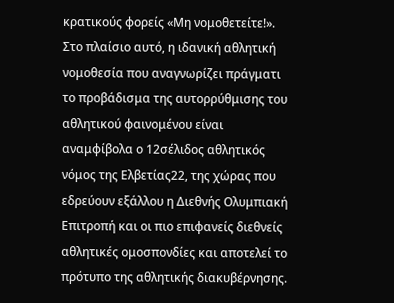κρατικούς φορείς «Μη νομοθετείτε!».
Στο πλαίσιο αυτό, η ιδανική αθλητική νομοθεσία που αναγνωρίζει πράγματι το προβάδισμα της αυτορρύθμισης του αθλητικού φαινομένου είναι αναμφίβολα ο 12σέλιδος αθλητικός νόμος της Ελβετίας22, της χώρας που εδρεύουν εξάλλου η Διεθνής Ολυμπιακή Επιτροπή και οι πιο επιφανείς διεθνείς αθλητικές ομοσπονδίες και αποτελεί το πρότυπο της αθλητικής διακυβέρνησης.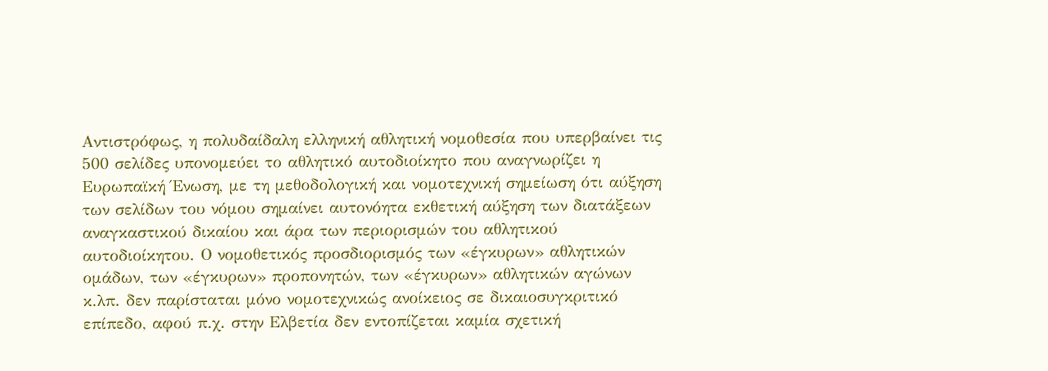Αντιστρόφως, η πολυδαίδαλη ελληνική αθλητική νομοθεσία που υπερβαίνει τις 500 σελίδες υπονομεύει το αθλητικό αυτοδιοίκητο που αναγνωρίζει η Ευρωπαϊκή Ένωση, με τη μεθοδολογική και νομοτεχνική σημείωση ότι αύξηση των σελίδων του νόμου σημαίνει αυτονόητα εκθετική αύξηση των διατάξεων αναγκαστικού δικαίου και άρα των περιορισμών του αθλητικού αυτοδιοίκητου. Ο νομοθετικός προσδιορισμός των «έγκυρων» αθλητικών ομάδων, των «έγκυρων» προπονητών, των «έγκυρων» αθλητικών αγώνων κ.λπ. δεν παρίσταται μόνο νομοτεχνικώς ανοίκειος σε δικαιοσυγκριτικό επίπεδο, αφού π.χ. στην Ελβετία δεν εντοπίζεται καμία σχετική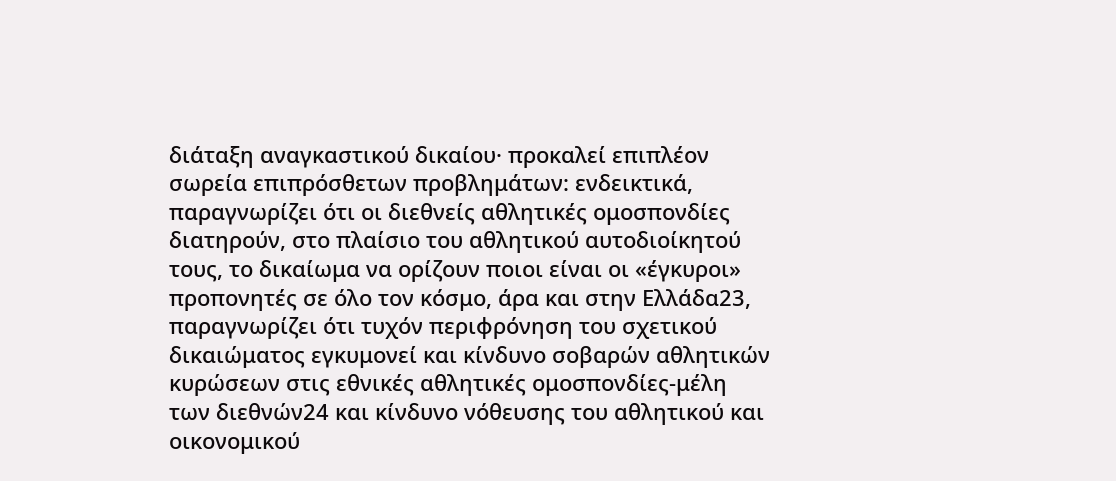διάταξη αναγκαστικού δικαίου· προκαλεί επιπλέον σωρεία επιπρόσθετων προβλημάτων: ενδεικτικά, παραγνωρίζει ότι οι διεθνείς αθλητικές ομοσπονδίες διατηρούν, στο πλαίσιο του αθλητικού αυτοδιοίκητού τους, το δικαίωμα να ορίζουν ποιοι είναι οι «έγκυροι» προπονητές σε όλο τον κόσμο, άρα και στην Ελλάδα23, παραγνωρίζει ότι τυχόν περιφρόνηση του σχετικού δικαιώματος εγκυμονεί και κίνδυνο σοβαρών αθλητικών κυρώσεων στις εθνικές αθλητικές ομοσπονδίες-μέλη των διεθνών24 και κίνδυνο νόθευσης του αθλητικού και οικονομικού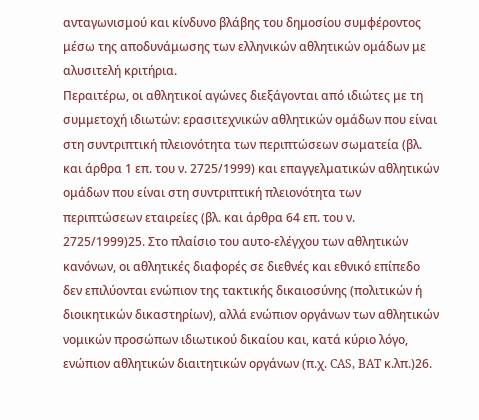ανταγωνισμού και κίνδυνο βλάβης του δημοσίου συμφέροντος μέσω της αποδυνάμωσης των ελληνικών αθλητικών ομάδων με αλυσιτελή κριτήρια.
Περαιτέρω, οι αθλητικοί αγώνες διεξάγονται από ιδιώτες με τη συμμετοχή ιδιωτών: ερασιτεχνικών αθλητικών ομάδων που είναι στη συντριπτική πλειονότητα των περιπτώσεων σωματεία (βλ. και άρθρα 1 επ. του ν. 2725/1999) και επαγγελματικών αθλητικών ομάδων που είναι στη συντριπτική πλειονότητα των περιπτώσεων εταιρείες (βλ. και άρθρα 64 επ. του ν. 2725/1999)25. Στο πλαίσιο του αυτο-ελέγχου των αθλητικών κανόνων, οι αθλητικές διαφορές σε διεθνές και εθνικό επίπεδο δεν επιλύονται ενώπιον της τακτικής δικαιοσύνης (πολιτικών ή διοικητικών δικαστηρίων), αλλά ενώπιον οργάνων των αθλητικών νομικών προσώπων ιδιωτικού δικαίου και, κατά κύριο λόγο, ενώπιον αθλητικών διαιτητικών οργάνων (π.χ. CAS, BAT κ.λπ.)26.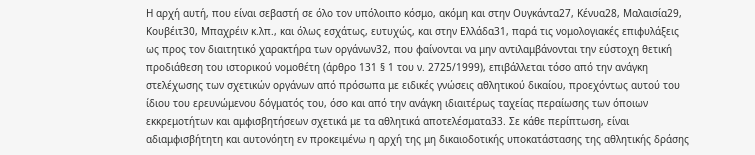Η αρχή αυτή, που είναι σεβαστή σε όλο τον υπόλοιπο κόσμο, ακόμη και στην Ουγκάντα27, Κένυα28, Μαλαισία29, Κουβέιτ30, Μπαχρέιν κ.λπ., και όλως εσχάτως, ευτυχώς, και στην Ελλάδα31, παρά τις νομολογιακές επιφυλάξεις ως προς τον διαιτητικό χαρακτήρα των οργάνων32, που φαίνονται να μην αντιλαμβάνονται την εύστοχη θετική προδιάθεση του ιστορικού νομοθέτη (άρθρο 131 § 1 του ν. 2725/1999), επιβάλλεται τόσο από την ανάγκη στελέχωσης των σχετικών οργάνων από πρόσωπα με ειδικές γνώσεις αθλητικού δικαίου, προεχόντως αυτού του ίδιου του ερευνώμενου δόγματός του, όσο και από την ανάγκη ιδιαιτέρως ταχείας περαίωσης των όποιων εκκρεμοτήτων και αμφισβητήσεων σχετικά με τα αθλητικά αποτελέσματα33. Σε κάθε περίπτωση, είναι αδιαμφισβήτητη και αυτονόητη εν προκειμένω η αρχή της μη δικαιοδοτικής υποκατάστασης της αθλητικής δράσης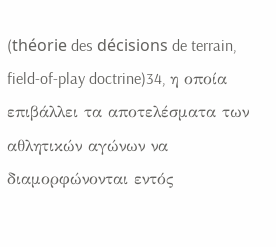(théorie des décisions de terrain, field-of-play doctrine)34, η οποία επιβάλλει τα αποτελέσματα των αθλητικών αγώνων να διαμορφώνονται εντός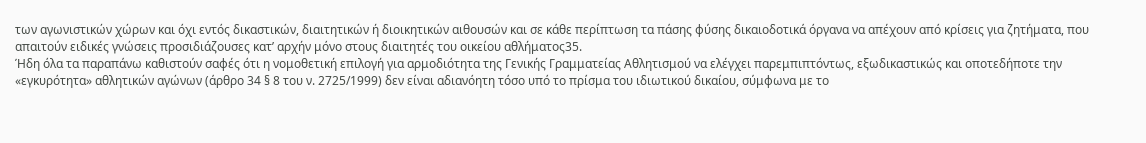των αγωνιστικών χώρων και όχι εντός δικαστικών, διαιτητικών ή διοικητικών αιθουσών και σε κάθε περίπτωση τα πάσης φύσης δικαιοδοτικά όργανα να απέχουν από κρίσεις για ζητήματα, που απαιτούν ειδικές γνώσεις προσιδιάζουσες κατ’ αρχήν μόνο στους διαιτητές του οικείου αθλήματος35.
Ήδη όλα τα παραπάνω καθιστούν σαφές ότι η νομοθετική επιλογή για αρμοδιότητα της Γενικής Γραμματείας Αθλητισμού να ελέγχει παρεμπιπτόντως, εξωδικαστικώς και οποτεδήποτε την «εγκυρότητα» αθλητικών αγώνων (άρθρο 34 § 8 του ν. 2725/1999) δεν είναι αδιανόητη τόσο υπό το πρίσμα του ιδιωτικού δικαίου, σύμφωνα με το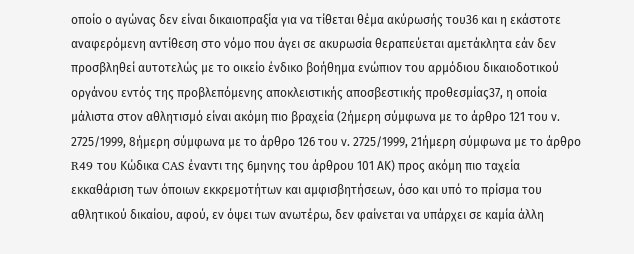οποίο ο αγώνας δεν είναι δικαιοπραξία για να τίθεται θέμα ακύρωσής του36 και η εκάστοτε αναφερόμενη αντίθεση στο νόμο που άγει σε ακυρωσία θεραπεύεται αμετάκλητα εάν δεν προσβληθεί αυτοτελώς με το οικείο ένδικο βοήθημα ενώπιον του αρμόδιου δικαιοδοτικού οργάνου εντός της προβλεπόμενης αποκλειστικής αποσβεστικής προθεσμίας37, η οποία μάλιστα στον αθλητισμό είναι ακόμη πιο βραχεία (2ήμερη σύμφωνα με το άρθρο 121 του ν. 2725/1999, 8ήμερη σύμφωνα με το άρθρο 126 του ν. 2725/1999, 21ήμερη σύμφωνα με το άρθρο R49 του Κώδικα CAS έναντι της 6μηνης του άρθρου 101 ΑΚ) προς ακόμη πιο ταχεία εκκαθάριση των όποιων εκκρεμοτήτων και αμφισβητήσεων, όσο και υπό το πρίσμα του αθλητικού δικαίου, αφού, εν όψει των ανωτέρω, δεν φαίνεται να υπάρχει σε καμία άλλη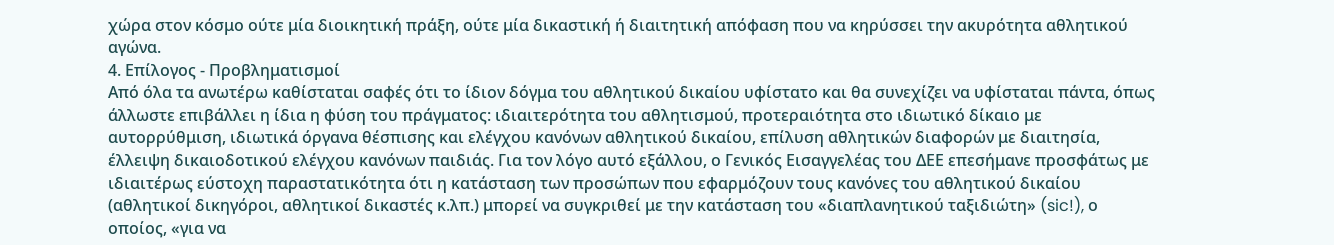χώρα στον κόσμο ούτε μία διοικητική πράξη, ούτε μία δικαστική ή διαιτητική απόφαση που να κηρύσσει την ακυρότητα αθλητικού αγώνα.
4. Επίλογος - Προβληματισμοί
Από όλα τα ανωτέρω καθίσταται σαφές ότι το ίδιον δόγμα του αθλητικού δικαίου υφίστατο και θα συνεχίζει να υφίσταται πάντα, όπως άλλωστε επιβάλλει η ίδια η φύση του πράγματος: ιδιαιτερότητα του αθλητισμού, προτεραιότητα στο ιδιωτικό δίκαιο με αυτορρύθμιση, ιδιωτικά όργανα θέσπισης και ελέγχου κανόνων αθλητικού δικαίου, επίλυση αθλητικών διαφορών με διαιτησία, έλλειψη δικαιοδοτικού ελέγχου κανόνων παιδιάς. Για τον λόγο αυτό εξάλλου, ο Γενικός Εισαγγελέας του ΔΕΕ επεσήμανε προσφάτως με ιδιαιτέρως εύστοχη παραστατικότητα ότι η κατάσταση των προσώπων που εφαρμόζουν τους κανόνες του αθλητικού δικαίου (αθλητικοί δικηγόροι, αθλητικοί δικαστές κ.λπ.) μπορεί να συγκριθεί με την κατάσταση του «διαπλανητικού ταξιδιώτη» (sic!), ο οποίος, «για να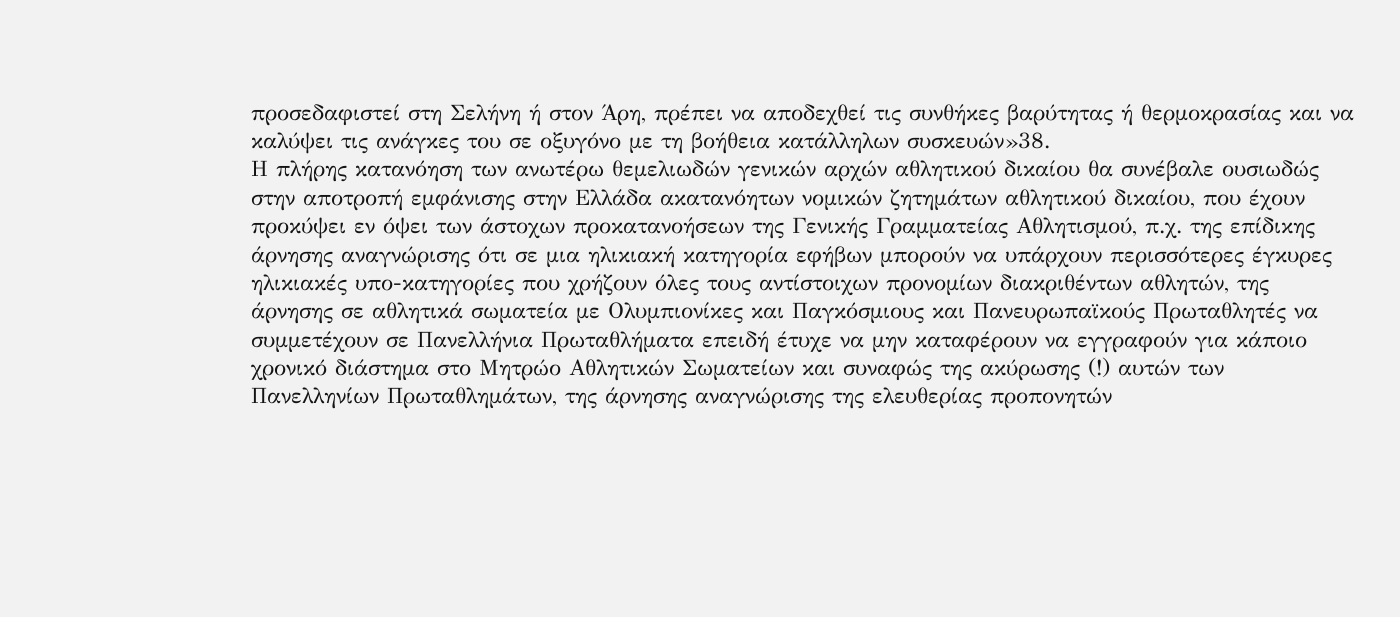προσεδαφιστεί στη Σελήνη ή στον Άρη, πρέπει να αποδεχθεί τις συνθήκες βαρύτητας ή θερμοκρασίας και να καλύψει τις ανάγκες του σε οξυγόνο με τη βοήθεια κατάλληλων συσκευών»38.
Η πλήρης κατανόηση των ανωτέρω θεμελιωδών γενικών αρχών αθλητικού δικαίου θα συνέβαλε ουσιωδώς στην αποτροπή εμφάνισης στην Ελλάδα ακατανόητων νομικών ζητημάτων αθλητικού δικαίου, που έχουν προκύψει εν όψει των άστοχων προκατανοήσεων της Γενικής Γραμματείας Αθλητισμού, π.χ. της επίδικης άρνησης αναγνώρισης ότι σε μια ηλικιακή κατηγορία εφήβων μπορούν να υπάρχουν περισσότερες έγκυρες ηλικιακές υπο-κατηγορίες που χρήζουν όλες τους αντίστοιχων προνομίων διακριθέντων αθλητών, της άρνησης σε αθλητικά σωματεία με Ολυμπιονίκες και Παγκόσμιους και Πανευρωπαϊκούς Πρωταθλητές να συμμετέχουν σε Πανελλήνια Πρωταθλήματα επειδή έτυχε να μην καταφέρουν να εγγραφούν για κάποιο χρονικό διάστημα στο Μητρώο Αθλητικών Σωματείων και συναφώς της ακύρωσης (!) αυτών των Πανελληνίων Πρωταθλημάτων, της άρνησης αναγνώρισης της ελευθερίας προπονητών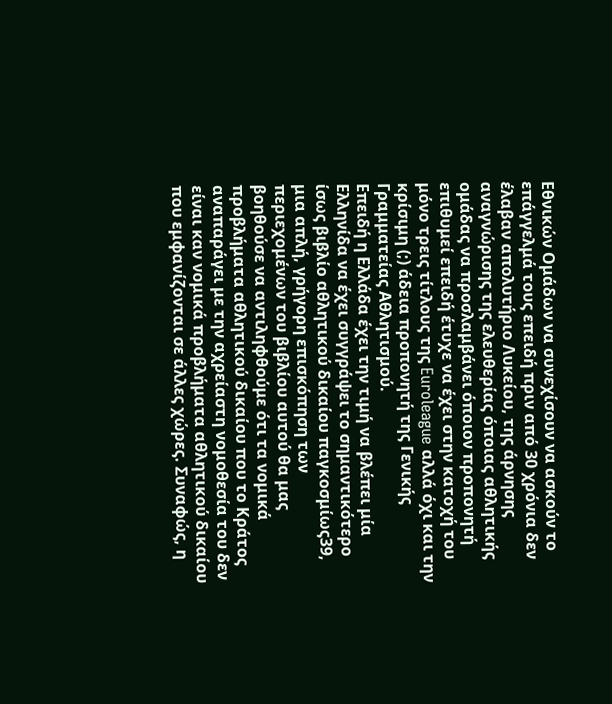Εθνικών Ομάδων να συνεχίσουν να ασκούν το επάγγελμά τους επειδή πριν από 30 χρόνια δεν έλαβαν απολυτήριο Λυκείου, της άρνησης αναγνώρισης της ελευθερίας όποιας αθλητικής ομάδας να προσλαμβάνει όποιον προπονητή επιθυμεί επειδή έτυχε να έχει στην κατοχή του μόνο τρεις τίτλους της Euroleague αλλά όχι και την κρίσιμη (;) άδεια προπονητή της Γενικής Γραμματείας Αθλητισμού.
Επειδή η Ελλάδα έχει την τιμή να βλέπει μία Ελληνίδα να έχει συγγράψει το σημαντικότερο ίσως βιβλίο αθλητικού δικαίου παγκοσμίως39, μια απλή, γρήγορη επισκόπηση των περιεχομένων του βιβλίου αυτού θα μας βοηθούσε να αντιληφθούμε ότι τα νομικά προβλήματα αθλητικού δικαίου που το Κράτος αναπαράγει με την αχρείαστη νομοθεσία του δεν είναι καν νομικά προβλήματα αθλητικού δικαίου που εμφανίζονται σε άλλες χώρες. Συναφώς, η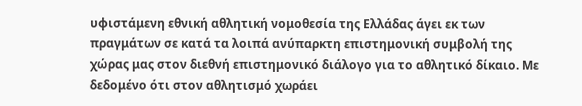υφιστάμενη εθνική αθλητική νομοθεσία της Ελλάδας άγει εκ των πραγμάτων σε κατά τα λοιπά ανύπαρκτη επιστημονική συμβολή της χώρας μας στον διεθνή επιστημονικό διάλογο για το αθλητικό δίκαιο. Με δεδομένο ότι στον αθλητισμό χωράει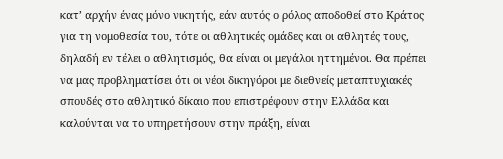κατ’ αρχήν ένας μόνο νικητής, εάν αυτός ο ρόλος αποδοθεί στο Κράτος για τη νομοθεσία του, τότε οι αθλητικές ομάδες και οι αθλητές τους, δηλαδή εν τέλει ο αθλητισμός, θα είναι οι μεγάλοι ηττημένοι. Θα πρέπει να μας προβληματίσει ότι οι νέοι δικηγόροι με διεθνείς μεταπτυχιακές σπουδές στο αθλητικό δίκαιο που επιστρέφουν στην Ελλάδα και καλούνται να το υπηρετήσουν στην πράξη, είναι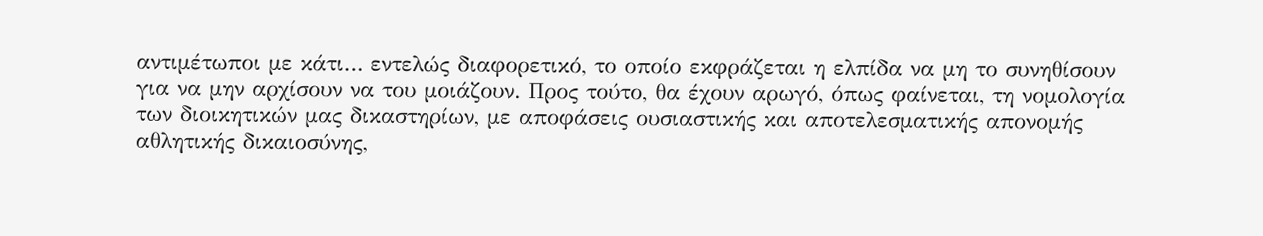αντιμέτωποι με κάτι… εντελώς διαφορετικό, το οποίο εκφράζεται η ελπίδα να μη το συνηθίσουν για να μην αρχίσουν να του μοιάζουν. Προς τούτο, θα έχουν αρωγό, όπως φαίνεται, τη νομολογία των διοικητικών μας δικαστηρίων, με αποφάσεις ουσιαστικής και αποτελεσματικής απονομής αθλητικής δικαιοσύνης,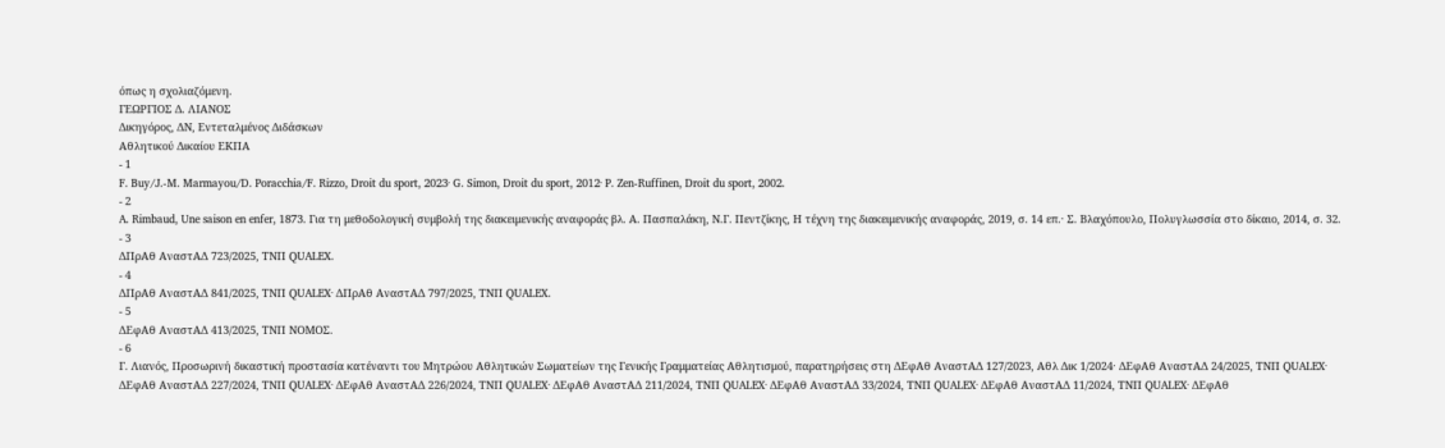όπως η σχολιαζόμενη.
ΓΕΩΡΓΙΟΣ Δ. ΛΙΑΝΟΣ
Δικηγόρος, ΔΝ, Εντεταλμένος Διδάσκων
Αθλητικού Δικαίου ΕΚΠΑ
- 1
F. Buy/J.-M. Marmayou/D. Poracchia/F. Rizzo, Droit du sport, 2023· G. Simon, Droit du sport, 2012· P. Zen-Ruffinen, Droit du sport, 2002.
- 2
A. Rimbaud, Une saison en enfer, 1873. Για τη μεθοδολογική συμβολή της διακειμενικής αναφοράς βλ. Α. Πασπαλάκη, Ν.Γ. Πεντζίκης, Η τέχνη της διακειμενικής αναφοράς, 2019, σ. 14 επ.· Σ. Βλαχόπουλο, Πολυγλωσσία στο δίκαιο, 2014, σ. 32.
- 3
ΔΠρΑθ ΑναστΑΔ 723/2025, ΤΝΠ QUALEX.
- 4
ΔΠρΑθ ΑναστΑΔ 841/2025, ΤΝΠ QUALEX· ΔΠρΑθ ΑναστΑΔ 797/2025, ΤΝΠ QUALEX.
- 5
ΔΕφΑθ ΑναστΑΔ 413/2025, ΤΝΠ ΝΟΜΟΣ.
- 6
Γ. Λιανός, Προσωρινή δικαστική προστασία κατέναντι του Μητρώου Αθλητικών Σωματείων της Γενικής Γραμματείας Αθλητισμού, παρατηρήσεις στη ΔΕφΑθ ΑναστΑΔ 127/2023, Αθλ Δικ 1/2024· ΔΕφΑθ ΑναστΑΔ 24/2025, ΤΝΠ QUALEX· ΔΕφΑθ ΑναστΑΔ 227/2024, ΤΝΠ QUALEX· ΔΕφΑθ ΑναστΑΔ 226/2024, ΤΝΠ QUALEX· ΔΕφΑθ ΑναστΑΔ 211/2024, ΤΝΠ QUALEX· ΔΕφΑθ ΑναστΑΔ 33/2024, ΤΝΠ QUALEX· ΔΕφΑθ ΑναστΑΔ 11/2024, ΤΝΠ QUALEX· ΔΕφΑθ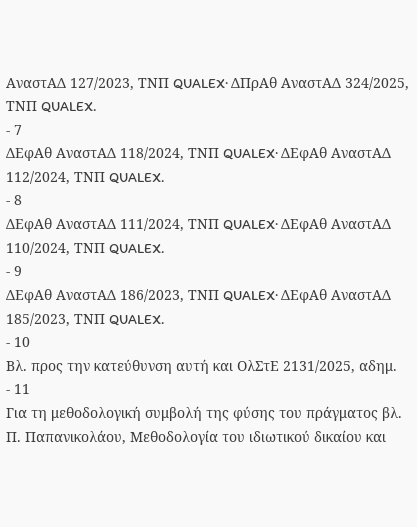ΑναστΑΔ 127/2023, ΤΝΠ QUALEX· ΔΠρΑθ ΑναστΑΔ 324/2025, ΤΝΠ QUALEX.
- 7
ΔΕφΑθ ΑναστΑΔ 118/2024, ΤΝΠ QUALEX· ΔΕφΑθ ΑναστΑΔ 112/2024, ΤΝΠ QUALEX.
- 8
ΔΕφΑθ ΑναστΑΔ 111/2024, ΤΝΠ QUALEX· ΔΕφΑθ ΑναστΑΔ 110/2024, ΤΝΠ QUALEX.
- 9
ΔΕφΑθ ΑναστΑΔ 186/2023, ΤΝΠ QUALEX· ΔΕφΑθ ΑναστΑΔ 185/2023, ΤΝΠ QUALEX.
- 10
Βλ. προς την κατεύθυνση αυτή και ΟλΣτΕ 2131/2025, αδημ.
- 11
Για τη μεθοδολογική συμβολή της φύσης του πράγματος βλ. Π. Παπανικολάου, Μεθοδολογία του ιδιωτικού δικαίου και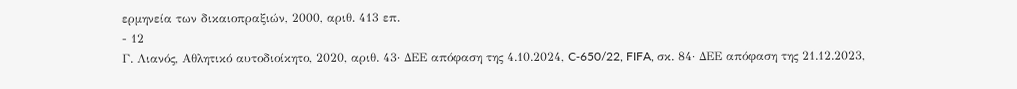ερμηνεία των δικαιοπραξιών, 2000, αριθ. 413 επ.
- 12
Γ. Λιανός, Αθλητικό αυτοδιοίκητο, 2020, αριθ. 43· ΔΕΕ απόφαση της 4.10.2024, C‑650/22, FIFA, σκ. 84· ΔΕΕ απόφαση της 21.12.2023,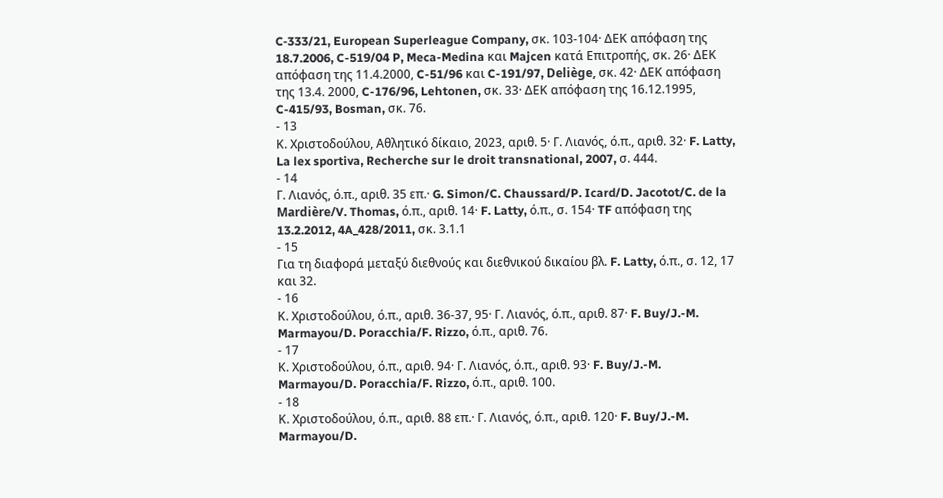C‑333/21, European Superleague Company, σκ. 103-104· ΔΕΚ απόφαση της 18.7.2006, C-519/04 P, Meca-Medina και Majcen κατά Επιτροπής, σκ. 26· ΔΕΚ απόφαση της 11.4.2000, C-51/96 και C-191/97, Deliège, σκ. 42· ΔΕΚ απόφαση της 13.4. 2000, C-176/96, Lehtonen, σκ. 33· ΔΕΚ απόφαση της 16.12.1995, C-415/93, Bosman, σκ. 76.
- 13
Κ. Χριστοδούλου, Αθλητικό δίκαιο, 2023, αριθ. 5· Γ. Λιανός, ό.π., αριθ. 32· F. Latty, La lex sportiva, Recherche sur le droit transnational, 2007, σ. 444.
- 14
Γ. Λιανός, ό.π., αριθ. 35 επ.· G. Simon/C. Chaussard/P. Icard/D. Jacotot/C. de la Mardière/V. Thomas, ό.π., αριθ. 14· F. Latty, ό.π., σ. 154· TF απόφαση της 13.2.2012, 4A_428/2011, σκ. 3.1.1
- 15
Για τη διαφορά μεταξύ διεθνούς και διεθνικού δικαίου βλ. F. Latty, ό.π., σ. 12, 17 και 32.
- 16
Κ. Χριστοδούλου, ό.π., αριθ. 36-37, 95· Γ. Λιανός, ό.π., αριθ. 87· F. Buy/J.-M. Marmayou/D. Poracchia/F. Rizzo, ό.π., αριθ. 76.
- 17
Κ. Χριστοδούλου, ό.π., αριθ. 94· Γ. Λιανός, ό.π., αριθ. 93· F. Buy/J.-M. Marmayou/D. Poracchia/F. Rizzo, ό.π., αριθ. 100.
- 18
Κ. Χριστοδούλου, ό.π., αριθ. 88 επ.· Γ. Λιανός, ό.π., αριθ. 120· F. Buy/J.-M. Marmayou/D.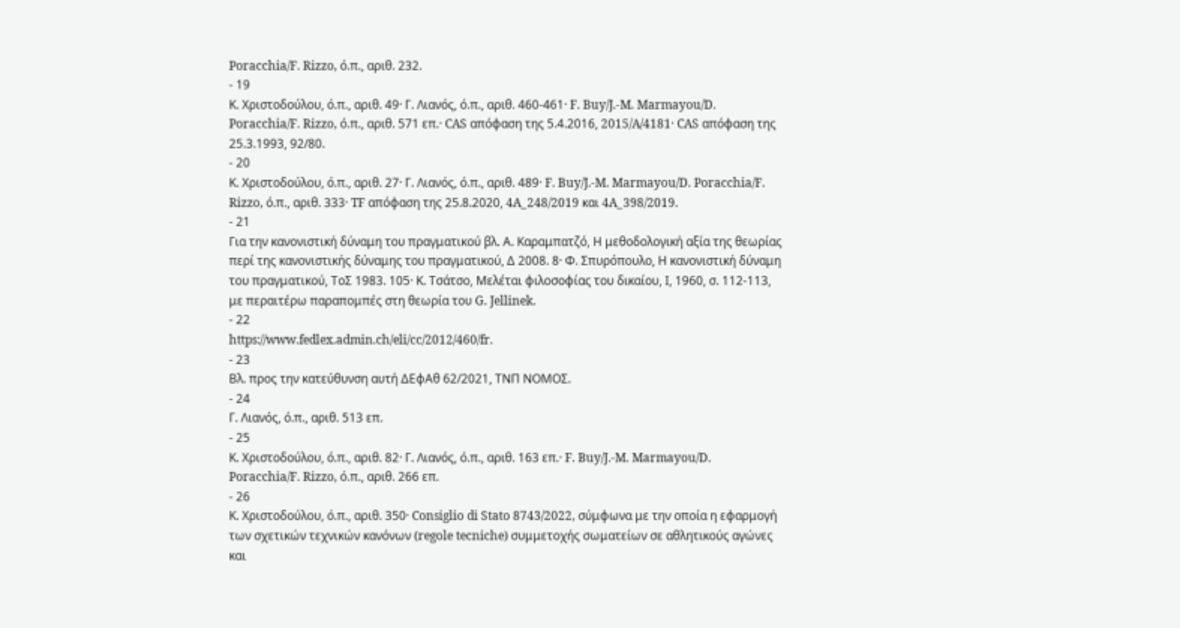Poracchia/F. Rizzo, ό.π., αριθ. 232.
- 19
Κ. Χριστοδούλου, ό.π., αριθ. 49· Γ. Λιανός, ό.π., αριθ. 460-461· F. Buy/J.-M. Marmayou/D. Poracchia/F. Rizzo, ό.π., αριθ. 571 επ.· CAS απόφαση της 5.4.2016, 2015/A/4181· CAS απόφαση της 25.3.1993, 92/80.
- 20
Κ. Χριστοδούλου, ό.π., αριθ. 27· Γ. Λιανός, ό.π., αριθ. 489· F. Buy/J.-M. Marmayou/D. Poracchia/F. Rizzo, ό.π., αριθ. 333· TF απόφαση της 25.8.2020, 4A_248/2019 και 4A_398/2019.
- 21
Για την κανονιστική δύναμη του πραγματικού βλ. Α. Καραμπατζό, Η μεθοδολογική αξία της θεωρίας περί της κανονιστικής δύναμης του πραγματικού, Δ 2008. 8· Φ. Σπυρόπουλο, Η κανονιστική δύναμη του πραγματικού, ΤοΣ 1983. 105· Κ. Τσάτσο, Μελέται φιλοσοφίας του δικαίου, Ι, 1960, σ. 112-113, με περαιτέρω παραπομπές στη θεωρία του G. Jellinek.
- 22
https://www.fedlex.admin.ch/eli/cc/2012/460/fr.
- 23
Βλ. προς την κατεύθυνση αυτή ΔΕφΑθ 62/2021, ΤΝΠ ΝΟΜΟΣ.
- 24
Γ. Λιανός, ό.π., αριθ. 513 επ.
- 25
Κ. Χριστοδούλου, ό.π., αριθ. 82· Γ. Λιανός, ό.π., αριθ. 163 επ.· F. Buy/J.-M. Marmayou/D. Poracchia/F. Rizzo, ό.π., αριθ. 266 επ.
- 26
Κ. Χριστοδούλου, ό.π., αριθ. 350· Consiglio di Stato 8743/2022, σύμφωνα με την οποία η εφαρμογή των σχετικών τεχνικών κανόνων (regole tecniche) συμμετοχής σωματείων σε αθλητικούς αγώνες και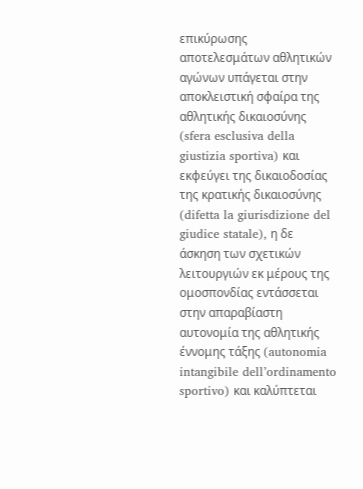επικύρωσης αποτελεσμάτων αθλητικών αγώνων υπάγεται στην αποκλειστική σφαίρα της αθλητικής δικαιοσύνης (sfera esclusiva della giustizia sportiva) και εκφεύγει της δικαιοδοσίας της κρατικής δικαιοσύνης (difetta la giurisdizione del giudice statale), η δε άσκηση των σχετικών λειτουργιών εκ μέρους της ομοσπονδίας εντάσσεται στην απαραβίαστη αυτονομία της αθλητικής έννομης τάξης (autonomia intangibile dell’ordinamento sportivo) και καλύπτεται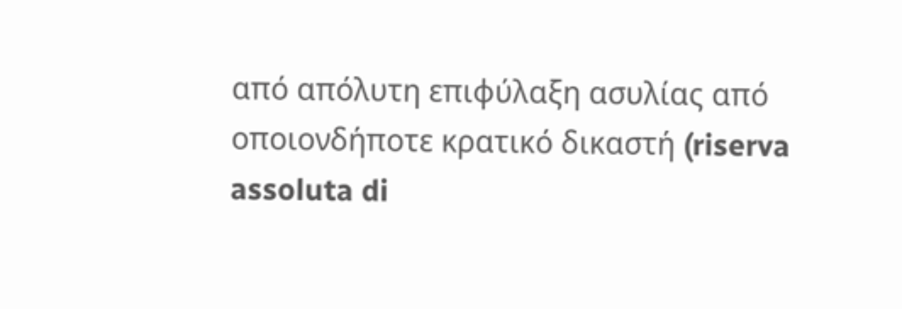από απόλυτη επιφύλαξη ασυλίας από οποιονδήποτε κρατικό δικαστή (riserva assoluta di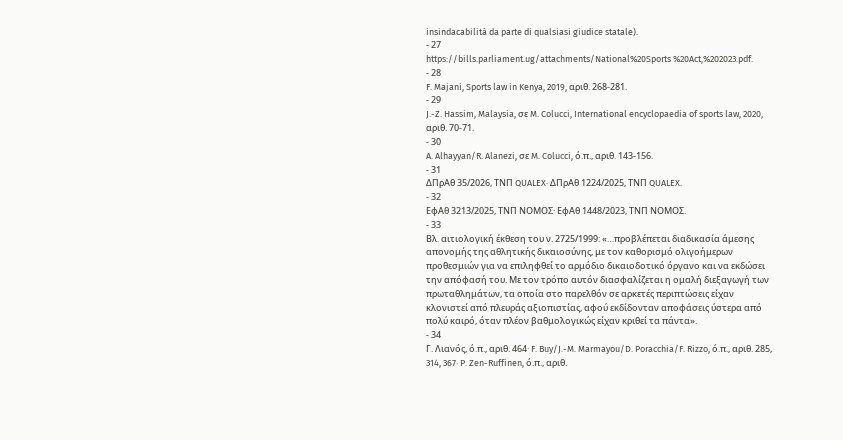insindacabilità da parte di qualsiasi giudice statale).
- 27
https://bills.parliament.ug/attachments/National%20Sports %20Act,%202023.pdf.
- 28
F. Majani, Sports law in Kenya, 2019, αριθ. 268-281.
- 29
J.-Z. Hassim, Malaysia, σε M. Colucci, International encyclopaedia of sports law, 2020, αριθ. 70-71.
- 30
A. Alhayyan/R. Alanezi, σε M. Colucci, ό.π., αριθ. 143-156.
- 31
ΔΠρΑθ 35/2026, ΤΝΠ QUALEX· ΔΠρΑθ 1224/2025, ΤΝΠ QUALEX.
- 32
ΕφΑθ 3213/2025, ΤΝΠ ΝΟΜΟΣ· ΕφΑθ 1448/2023, ΤΝΠ ΝΟΜΟΣ.
- 33
Βλ. αιτιολογική έκθεση του ν. 2725/1999: «…προβλέπεται διαδικασία άμεσης απονομής της αθλητικής δικαιοσύνης, με τον καθορισμό ολιγοήμερων προθεσμιών για να επιληφθεί το αρμόδιο δικαιοδοτικό όργανο και να εκδώσει την απόφασή του. Με τον τρόπο αυτόν διασφαλίζεται η ομαλή διεξαγωγή των πρωταθλημάτων, τα οποία στο παρελθόν σε αρκετές περιπτώσεις είχαν κλονιστεί από πλευράς αξιοπιστίας, αφού εκδίδονταν αποφάσεις ύστερα από πολύ καιρό, όταν πλέον βαθμολογικώς είχαν κριθεί τα πάντα».
- 34
Γ. Λιανός, ό.π., αριθ. 464· F. Buy/J.-M. Marmayou/D. Poracchia/F. Rizzo, ό.π., αριθ. 285, 314, 367· P. Zen-Ruffinen, ό.π., αριθ.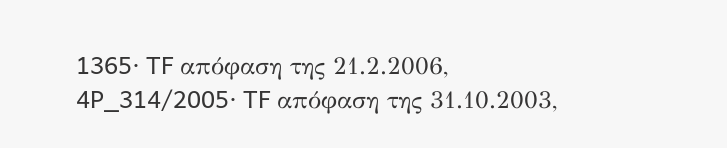1365· TF απόφαση της 21.2.2006, 4P_314/2005· TF απόφαση της 31.10.2003,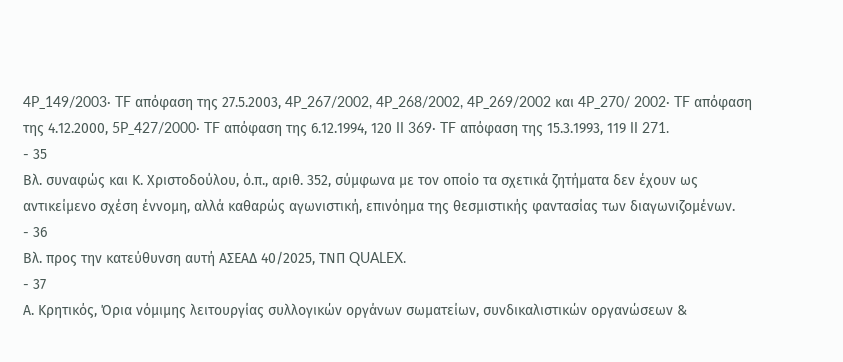4P_149/2003· TF απόφαση της 27.5.2003, 4P_267/2002, 4P_268/2002, 4P_269/2002 και 4P_270/ 2002· TF απόφαση της 4.12.2000, 5P_427/2000· TF απόφαση της 6.12.1994, 120 II 369· TF απόφαση της 15.3.1993, 119 II 271.
- 35
Βλ. συναφώς και Κ. Χριστοδούλου, ό.π., αριθ. 352, σύμφωνα με τον οποίο τα σχετικά ζητήματα δεν έχουν ως αντικείμενο σχέση έννομη, αλλά καθαρώς αγωνιστική, επινόημα της θεσμιστικής φαντασίας των διαγωνιζομένων.
- 36
Βλ. προς την κατεύθυνση αυτή ΑΣΕΑΔ 40/2025, ΤΝΠ QUALEX.
- 37
Α. Κρητικός, Όρια νόμιμης λειτουργίας συλλογικών οργάνων σωματείων, συνδικαλιστικών οργανώσεων &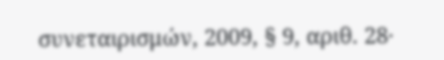συνεταιρισμών, 2009, § 9, αριθ. 28·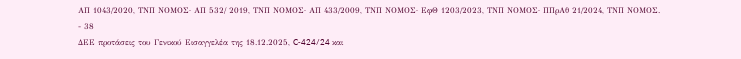ΑΠ 1043/2020, ΤΝΠ ΝΟΜΟΣ· ΑΠ 532/ 2019, ΤΝΠ ΝΟΜΟΣ· ΑΠ 433/2009, ΤΝΠ ΝΟΜΟΣ· ΕφΘ 1203/2023, ΤΝΠ ΝΟΜΟΣ· ΠΠρΑθ 21/2024, ΤΝΠ ΝΟΜΟΣ.
- 38
ΔΕΕ προτάσεις του Γενικού Εισαγγελέα της 18.12.2025, C‑424/24 και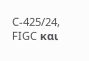C‑425/24, FIGC και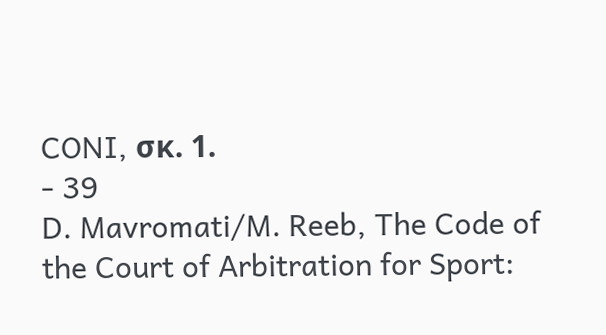CONI, σκ. 1.
- 39
D. Mavromati/M. Reeb, The Code of the Court of Arbitration for Sport: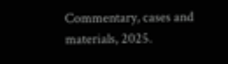Commentary, cases and materials, 2025.